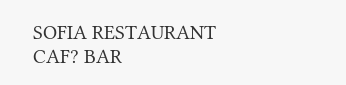SOFIA RESTAURANT CAF? BAR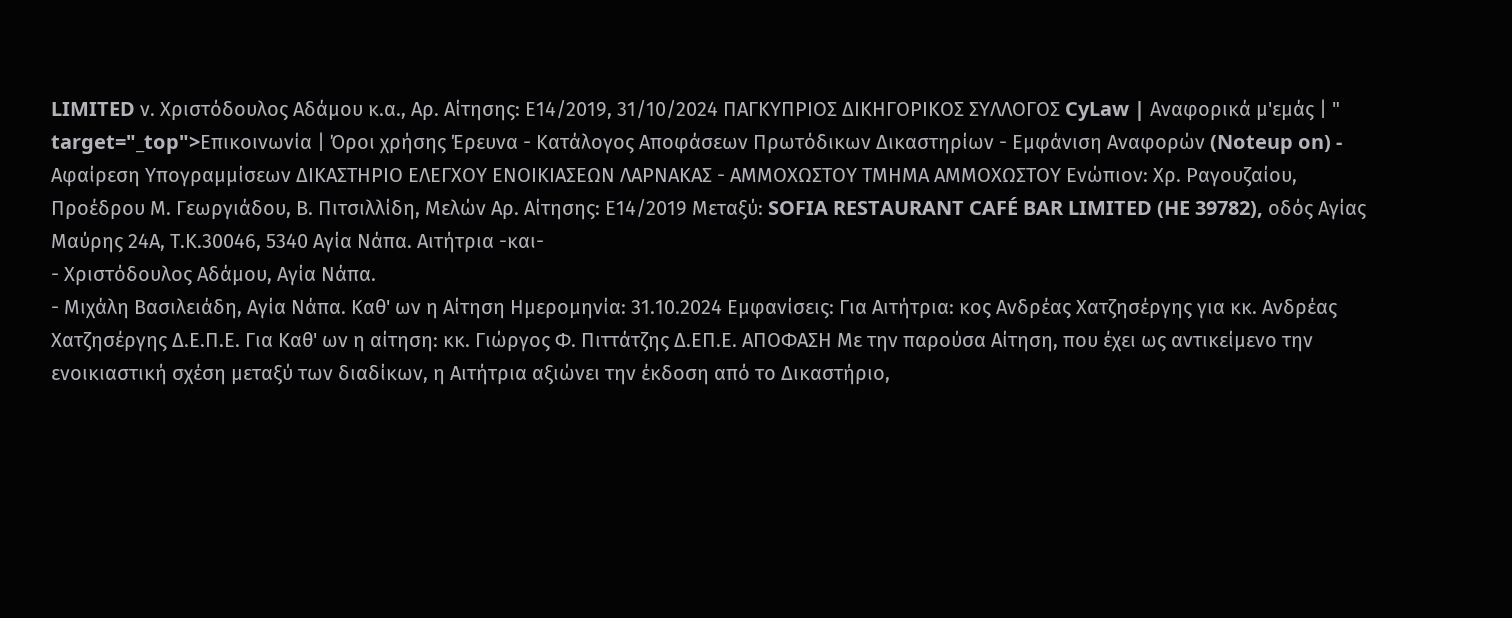LIMITED ν. Χριστόδουλος Αδάμου κ.α., Αρ. Αίτησης: Ε14/2019, 31/10/2024 ΠΑΓΚΥΠΡΙΟΣ ΔΙΚΗΓΟΡΙΚΟΣ ΣΥΛΛΟΓΟΣ CyLaw | Αναφορικά μ'εμάς | " target="_top">Επικοινωνία | Όροι χρήσης Έρευνα - Κατάλογος Αποφάσεων Πρωτόδικων Δικαστηρίων - Εμφάνιση Αναφορών (Noteup on) - Αφαίρεση Υπογραμμίσεων ΔΙΚΑΣΤΗΡΙΟ ΕΛΕΓΧΟΥ ΕΝΟΙΚΙΑΣΕΩΝ ΛΑΡΝΑΚΑΣ - ΑΜΜΟΧΩΣΤΟΥ ΤΜΗΜΑ ΑΜΜΟΧΩΣΤΟΥ Ενώπιον: Χρ. Ραγουζαίου, Προέδρου Μ. Γεωργιάδου, Β. Πιτσιλλίδη, Μελών Αρ. Αίτησης: Ε14/2019 Μεταξύ: SOFIA RESTAURANT CAFÉ BAR LIMITED (HE 39782), οδός Αγίας Μαύρης 24Α, Τ.Κ.30046, 5340 Αγία Νάπα. Αιτήτρια -και-
- Χριστόδουλος Αδάμου, Αγία Νάπα.
- Μιχάλη Βασιλειάδη, Αγία Νάπα. Καθ' ων η Αίτηση Ημερομηνία: 31.10.2024 Εμφανίσεις: Για Αιτήτρια: κος Ανδρέας Χατζησέργης για κκ. Ανδρέας Χατζησέργης Δ.Ε.Π.Ε. Για Καθ' ων η αίτηση: κκ. Γιώργος Φ. Πιττάτζης Δ.ΕΠ.Ε. ΑΠΟΦΑΣΗ Με την παρούσα Αίτηση, που έχει ως αντικείμενο την ενοικιαστική σχέση μεταξύ των διαδίκων, η Αιτήτρια αξιώνει την έκδοση από το Δικαστήριο,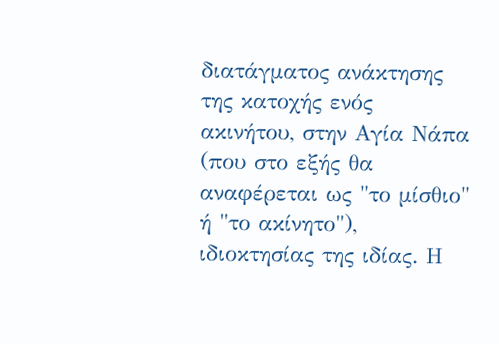διατάγματος ανάκτησης της κατοχής ενός ακινήτου, στην Αγία Νάπα (που στο εξής θα αναφέρεται ως "το μίσθιο" ή "το ακίνητο"), ιδιοκτησίας της ιδίας. Η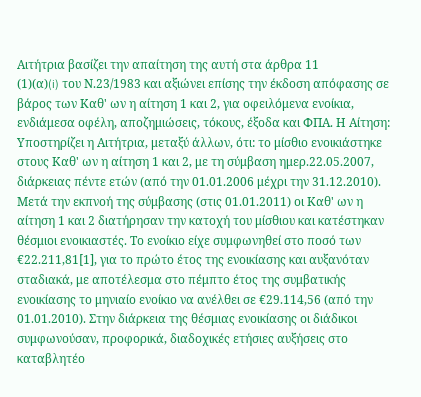Αιτήτρια βασίζει την απαίτηση της αυτή στα άρθρα 11
(1)(α)(i) του Ν.23/1983 και αξιώνει επίσης την έκδοση απόφασης σε βάρος των Καθ' ων η αίτηση 1 και 2, για οφειλόμενα ενοίκια, ενδιάμεσα οφέλη, αποζημιώσεις, τόκους, έξοδα και ΦΠΑ. Η Αίτηση: Υποστηρίζει η Αιτήτρια, μεταξύ άλλων, ότι: το μίσθιο ενοικιάστηκε στους Καθ' ων η αίτηση 1 και 2, με τη σύμβαση ημερ.22.05.2007, διάρκειας πέντε ετών (από την 01.01.2006 μέχρι την 31.12.2010). Μετά την εκπνοή της σύμβασης (στις 01.01.2011) οι Καθ' ων η αίτηση 1 και 2 διατήρησαν την κατοχή του μίσθιου και κατέστηκαν θέσμιοι ενοικιαστές. Το ενοίκιο είχε συμφωνηθεί στο ποσό των €22.211,81[1], για το πρώτο έτος της ενοικίασης και αυξανόταν σταδιακά, με αποτέλεσμα στο πέμπτο έτος της συμβατικής ενοικίασης το μηνιαίο ενοίκιο να ανέλθει σε €29.114,56 (από την 01.01.2010). Στην διάρκεια της θέσμιας ενοικίασης οι διάδικοι συμφωνούσαν, προφορικά, διαδοχικές ετήσιες αυξήσεις στο καταβλητέο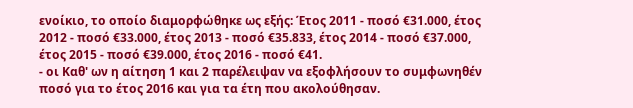ενοίκιο, το οποίο διαμορφώθηκε ως εξής: Έτος 2011 - ποσό €31.000, έτος 2012 - ποσό €33.000, έτος 2013 - ποσό €35.833, έτος 2014 - ποσό €37.000, έτος 2015 - ποσό €39.000, έτος 2016 - ποσό €41.
- οι Καθ' ων η αίτηση 1 και 2 παρέλειψαν να εξοφλήσουν το συμφωνηθέν ποσό για το έτος 2016 και για τα έτη που ακολούθησαν.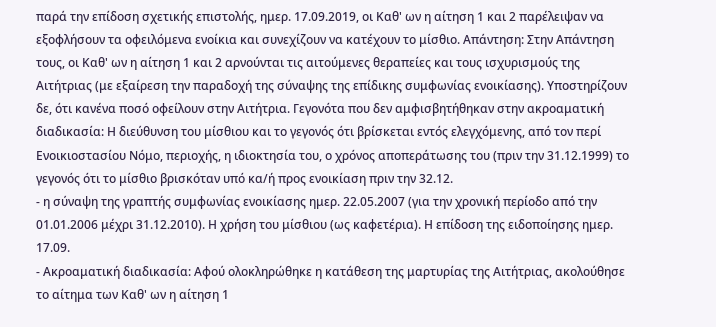παρά την επίδοση σχετικής επιστολής, ημερ. 17.09.2019, οι Καθ' ων η αίτηση 1 και 2 παρέλειψαν να εξοφλήσουν τα οφειλόμενα ενοίκια και συνεχίζουν να κατέχουν το μίσθιο. Απάντηση: Στην Απάντηση τους, οι Καθ' ων η αίτηση 1 και 2 αρνούνται τις αιτούμενες θεραπείες και τους ισχυρισμούς της Αιτήτριας (με εξαίρεση την παραδοχή της σύναψης της επίδικης συμφωνίας ενοικίασης). Υποστηρίζουν δε, ότι κανένα ποσό οφείλουν στην Αιτήτρια. Γεγονότα που δεν αμφισβητήθηκαν στην ακροαματική διαδικασία: Η διεύθυνση του μίσθιου και το γεγονός ότι βρίσκεται εντός ελεγχόμενης, από τον περί Ενοικιοστασίου Νόμο, περιοχής, η ιδιοκτησία του, ο χρόνος αποπεράτωσης του (πριν την 31.12.1999) το γεγονός ότι το μίσθιο βρισκόταν υπό κα/ή προς ενοικίαση πριν την 32.12.
- η σύναψη της γραπτής συμφωνίας ενοικίασης ημερ. 22.05.2007 (για την χρονική περίοδο από την 01.01.2006 μέχρι 31.12.2010). Η χρήση του μίσθιου (ως καφετέρια). Η επίδοση της ειδοποίησης ημερ. 17.09.
- Ακροαματική διαδικασία: Αφού ολοκληρώθηκε η κατάθεση της μαρτυρίας της Αιτήτριας, ακολούθησε το αίτημα των Καθ' ων η αίτηση 1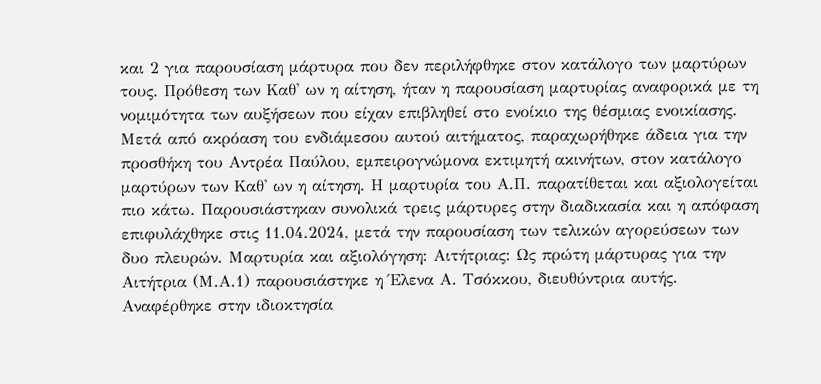και 2 για παρουσίαση μάρτυρα που δεν περιλήφθηκε στον κατάλογο των μαρτύρων τους. Πρόθεση των Καθ' ων η αίτηση, ήταν η παρουσίαση μαρτυρίας αναφορικά με τη νομιμότητα των αυξήσεων που είχαν επιβληθεί στο ενοίκιο της θέσμιας ενοικίασης. Μετά από ακρόαση του ενδιάμεσου αυτού αιτήματος, παραχωρήθηκε άδεια για την προσθήκη του Αντρέα Παύλου, εμπειρογνώμονα εκτιμητή ακινήτων, στον κατάλογο μαρτύρων των Καθ' ων η αίτηση. Η μαρτυρία του Α.Π. παρατίθεται και αξιολογείται πιο κάτω. Παρουσιάστηκαν συνολικά τρεις μάρτυρες στην διαδικασία και η απόφαση επιφυλάχθηκε στις 11.04.2024, μετά την παρουσίαση των τελικών αγορεύσεων των δυο πλευρών. Μαρτυρία και αξιολόγηση: Αιτήτριας: Ως πρώτη μάρτυρας για την Αιτήτρια (Μ.Α.1) παρουσιάστηκε η Έλενα Α. Τσόκκου, διευθύντρια αυτής. Αναφέρθηκε στην ιδιοκτησία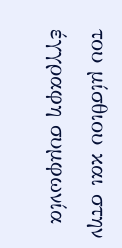του μίσθιου και στην έγγραφη συμφωνία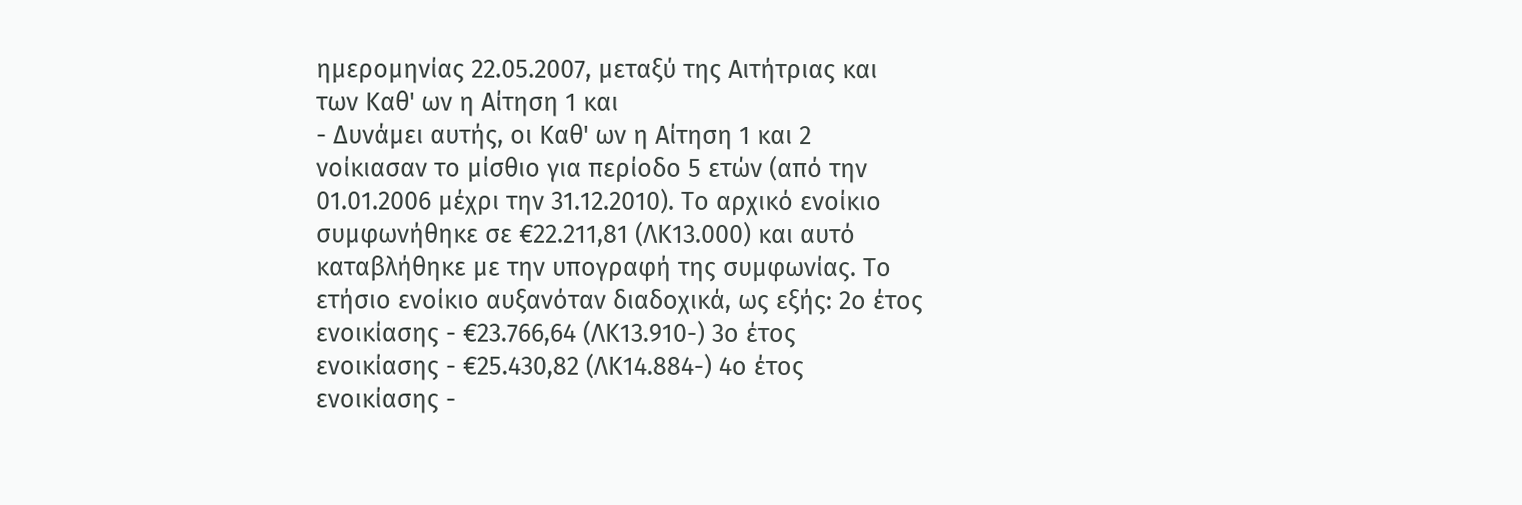ημερομηνίας 22.05.2007, μεταξύ της Αιτήτριας και των Καθ' ων η Αίτηση 1 και
- Δυνάμει αυτής, οι Καθ' ων η Αίτηση 1 και 2 νοίκιασαν το μίσθιο για περίοδο 5 ετών (από την 01.01.2006 μέχρι την 31.12.2010). Το αρχικό ενοίκιο συμφωνήθηκε σε €22.211,81 (ΛΚ13.000) και αυτό καταβλήθηκε με την υπογραφή της συμφωνίας. Το ετήσιο ενοίκιο αυξανόταν διαδοχικά, ως εξής: 2ο έτος ενοικίασης - €23.766,64 (ΛΚ13.910-) 3ο έτος ενοικίασης - €25.430,82 (ΛΚ14.884-) 4ο έτος ενοικίασης -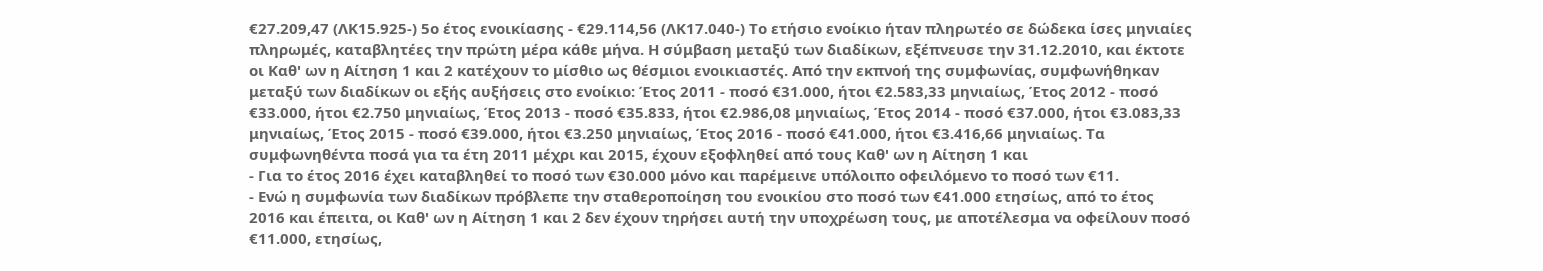€27.209,47 (ΛΚ15.925-) 5ο έτος ενοικίασης - €29.114,56 (ΛΚ17.040-) Το ετήσιο ενοίκιο ήταν πληρωτέο σε δώδεκα ίσες μηνιαίες πληρωμές, καταβλητέες την πρώτη μέρα κάθε μήνα. Η σύμβαση μεταξύ των διαδίκων, εξέπνευσε την 31.12.2010, και έκτοτε οι Καθ' ων η Αίτηση 1 και 2 κατέχουν το μίσθιο ως θέσμιοι ενοικιαστές. Από την εκπνοή της συμφωνίας, συμφωνήθηκαν μεταξύ των διαδίκων οι εξής αυξήσεις στο ενοίκιο: Έτος 2011 - ποσό €31.000, ήτοι €2.583,33 μηνιαίως, Έτος 2012 - ποσό €33.000, ήτοι €2.750 μηνιαίως, Έτος 2013 - ποσό €35.833, ήτοι €2.986,08 μηνιαίως, Έτος 2014 - ποσό €37.000, ήτοι €3.083,33 μηνιαίως, Έτος 2015 - ποσό €39.000, ήτοι €3.250 μηνιαίως, Έτος 2016 - ποσό €41.000, ήτοι €3.416,66 μηνιαίως. Τα συμφωνηθέντα ποσά για τα έτη 2011 μέχρι και 2015, έχουν εξοφληθεί από τους Καθ' ων η Αίτηση 1 και
- Για το έτος 2016 έχει καταβληθεί το ποσό των €30.000 μόνο και παρέμεινε υπόλοιπο οφειλόμενο το ποσό των €11.
- Ενώ η συμφωνία των διαδίκων πρόβλεπε την σταθεροποίηση του ενοικίου στο ποσό των €41.000 ετησίως, από το έτος 2016 και έπειτα, οι Καθ' ων η Αίτηση 1 και 2 δεν έχουν τηρήσει αυτή την υποχρέωση τους, με αποτέλεσμα να οφείλουν ποσό €11.000, ετησίως,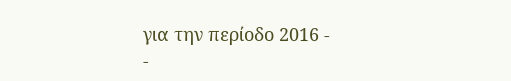για την περίοδο 2016 -
-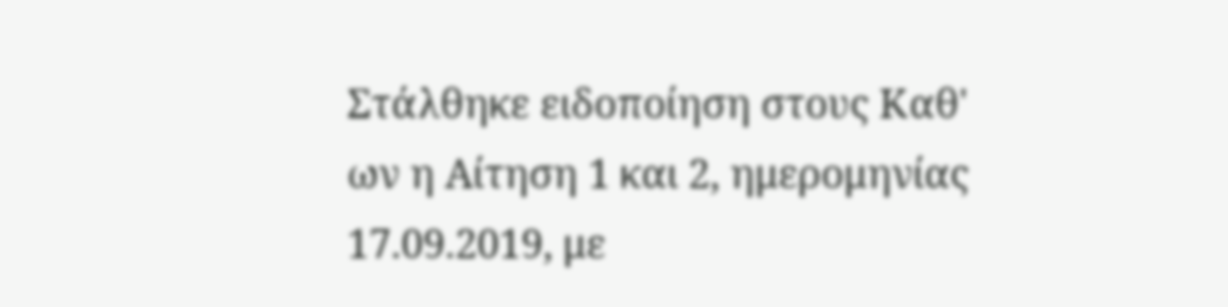Στάλθηκε ειδοποίηση στους Καθ' ων η Αίτηση 1 και 2, ημερομηνίας 17.09.2019, με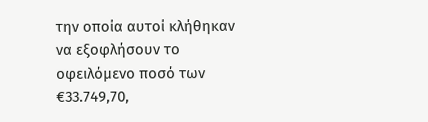την οποία αυτοί κλήθηκαν να εξοφλήσουν το οφειλόμενο ποσό των €33.749,70,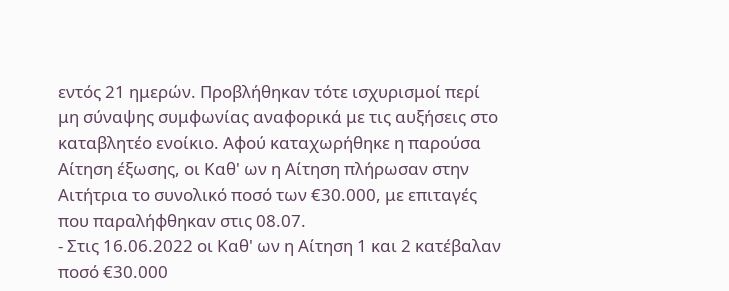εντός 21 ημερών. Προβλήθηκαν τότε ισχυρισμοί περί μη σύναψης συμφωνίας αναφορικά με τις αυξήσεις στο καταβλητέο ενοίκιο. Αφού καταχωρήθηκε η παρούσα Αίτηση έξωσης, οι Καθ' ων η Αίτηση πλήρωσαν στην Αιτήτρια το συνολικό ποσό των €30.000, με επιταγές που παραλήφθηκαν στις 08.07.
- Στις 16.06.2022 οι Καθ' ων η Αίτηση 1 και 2 κατέβαλαν ποσό €30.000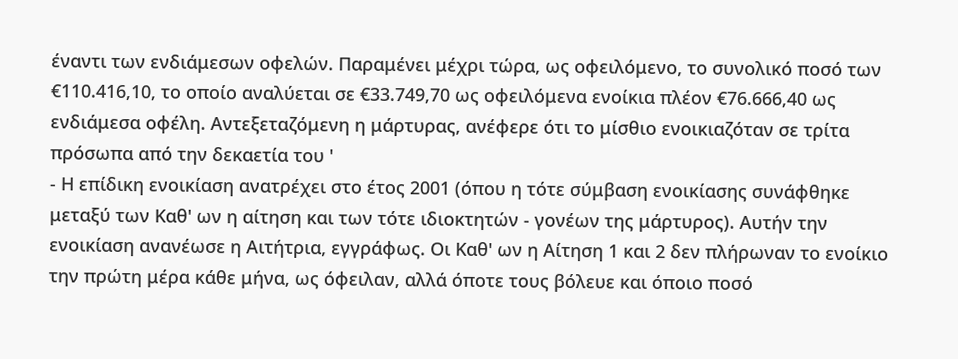έναντι των ενδιάμεσων οφελών. Παραμένει μέχρι τώρα, ως οφειλόμενο, το συνολικό ποσό των €110.416,10, το οποίο αναλύεται σε €33.749,70 ως οφειλόμενα ενοίκια πλέον €76.666,40 ως ενδιάμεσα οφέλη. Αντεξεταζόμενη η μάρτυρας, ανέφερε ότι το μίσθιο ενοικιαζόταν σε τρίτα πρόσωπα από την δεκαετία του '
- Η επίδικη ενοικίαση ανατρέχει στο έτος 2001 (όπου η τότε σύμβαση ενοικίασης συνάφθηκε μεταξύ των Καθ' ων η αίτηση και των τότε ιδιοκτητών - γονέων της μάρτυρος). Αυτήν την ενοικίαση ανανέωσε η Αιτήτρια, εγγράφως. Οι Καθ' ων η Αίτηση 1 και 2 δεν πλήρωναν το ενοίκιο την πρώτη μέρα κάθε μήνα, ως όφειλαν, αλλά όποτε τους βόλευε και όποιο ποσό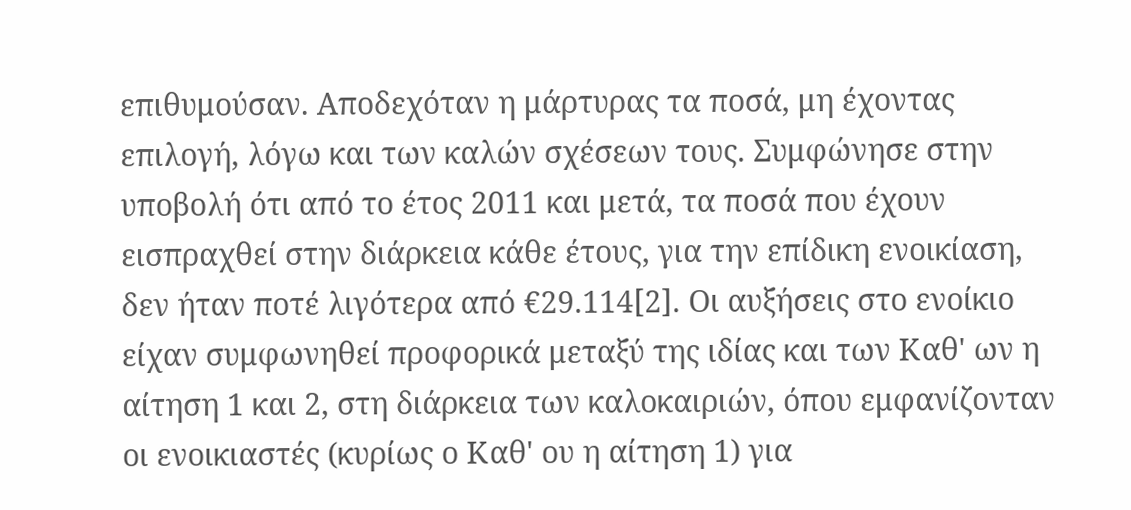επιθυμούσαν. Αποδεχόταν η μάρτυρας τα ποσά, μη έχοντας επιλογή, λόγω και των καλών σχέσεων τους. Συμφώνησε στην υποβολή ότι από το έτος 2011 και μετά, τα ποσά που έχουν εισπραχθεί στην διάρκεια κάθε έτους, για την επίδικη ενοικίαση, δεν ήταν ποτέ λιγότερα από €29.114[2]. Οι αυξήσεις στο ενοίκιο είχαν συμφωνηθεί προφορικά μεταξύ της ιδίας και των Καθ' ων η αίτηση 1 και 2, στη διάρκεια των καλοκαιριών, όπου εμφανίζονταν οι ενοικιαστές (κυρίως ο Καθ' ου η αίτηση 1) για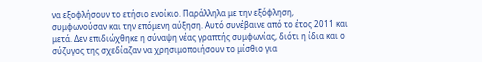να εξοφλήσουν το ετήσιο ενοίκιο. Παράλληλα με την εξόφληση, συμφωνούσαν και την επόμενη αύξηση. Αυτό συνέβαινε από το έτος 2011 και μετά. Δεν επιδιώχθηκε η σύναψη νέας γραπτής συμφωνίας, διότι η ίδια και ο σύζυγος της σχεδίαζαν να χρησιμοποιήσουν το μίσθιο για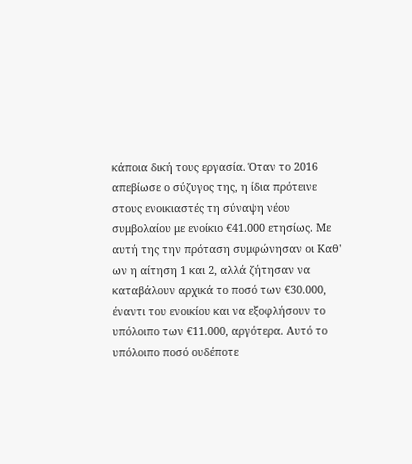κάποια δική τους εργασία. Όταν το 2016 απεβίωσε ο σύζυγος της, η ίδια πρότεινε στους ενοικιαστές τη σύναψη νέου συμβολαίου με ενοίκιο €41.000 ετησίως. Με αυτή της την πρόταση συμφώνησαν οι Καθ' ων η αίτηση 1 και 2, αλλά ζήτησαν να καταβάλουν αρχικά το ποσό των €30.000, έναντι του ενοικίου και να εξοφλήσουν το υπόλοιπο των €11.000, αργότερα. Αυτό το υπόλοιπο ποσό ουδέποτε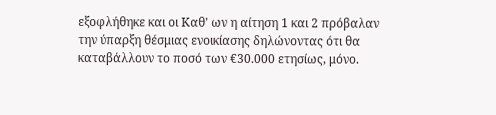εξοφλήθηκε και οι Καθ' ων η αίτηση 1 και 2 πρόβαλαν την ύπαρξη θέσμιας ενοικίασης δηλώνοντας ότι θα καταβάλλουν το ποσό των €30.000 ετησίως, μόνο.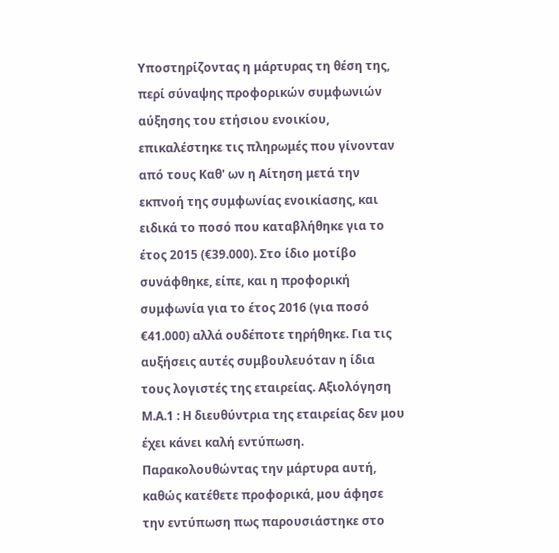Υποστηρίζοντας η μάρτυρας τη θέση της, περί σύναψης προφορικών συμφωνιών αύξησης του ετήσιου ενοικίου, επικαλέστηκε τις πληρωμές που γίνονταν από τους Καθ' ων η Αίτηση μετά την εκπνοή της συμφωνίας ενοικίασης, και ειδικά το ποσό που καταβλήθηκε για το έτος 2015 (€39.000). Στο ίδιο μοτίβο συνάφθηκε, είπε, και η προφορική συμφωνία για το έτος 2016 (για ποσό €41.000) αλλά ουδέποτε τηρήθηκε. Για τις αυξήσεις αυτές συμβουλευόταν η ίδια τους λογιστές της εταιρείας. Αξιολόγηση Μ.Α.1 : Η διευθύντρια της εταιρείας δεν μου έχει κάνει καλή εντύπωση. Παρακολουθώντας την μάρτυρα αυτή, καθώς κατέθετε προφορικά, μου άφησε την εντύπωση πως παρουσιάστηκε στο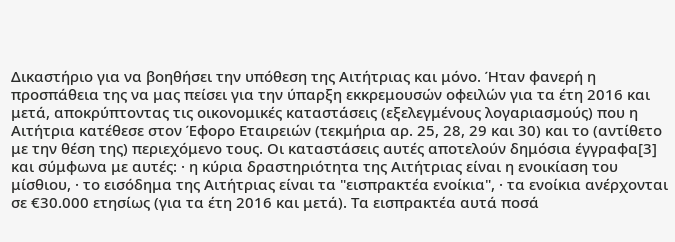Δικαστήριο για να βοηθήσει την υπόθεση της Αιτήτριας και μόνο. Ήταν φανερή η προσπάθεια της να μας πείσει για την ύπαρξη εκκρεμουσών οφειλών για τα έτη 2016 και μετά, αποκρύπτοντας τις οικονομικές καταστάσεις (εξελεγμένους λογαριασμούς) που η Αιτήτρια κατέθεσε στον Έφορο Εταιρειών (τεκμήρια αρ. 25, 28, 29 και 30) και το (αντίθετο με την θέση της) περιεχόμενο τους. Οι καταστάσεις αυτές αποτελούν δημόσια έγγραφα[3] και σύμφωνα με αυτές: · η κύρια δραστηριότητα της Αιτήτριας είναι η ενοικίαση του μίσθιου, · το εισόδημα της Αιτήτριας είναι τα "εισπρακτέα ενοίκια", · τα ενοίκια ανέρχονται σε €30.000 ετησίως (για τα έτη 2016 και μετά). Τα εισπρακτέα αυτά ποσά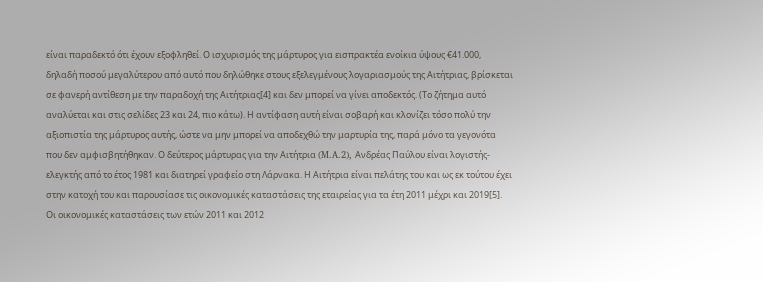είναι παραδεκτό ότι έχουν εξοφληθεί. Ο ισχυρισμός της μάρτυρος για εισπρακτέα ενοίκια ύψους €41.000, δηλαδή ποσού μεγαλύτερου από αυτό που δηλώθηκε στους εξελεγμένους λογαριασμούς της Αιτήτριας, βρίσκεται σε φανερή αντίθεση με την παραδοχή της Αιτήτριας[4] και δεν μπορεί να γίνει αποδεκτός. (Το ζήτημα αυτό αναλύεται και στις σελίδες 23 και 24, πιο κάτω). Η αντίφαση αυτή είναι σοβαρή και κλονίζει τόσο πολύ την αξιοπιστία της μάρτυρος αυτής, ώστε να μην μπορεί να αποδεχθώ την μαρτυρία της, παρά μόνο τα γεγονότα που δεν αμφισβητήθηκαν. Ο δεύτερος μάρτυρας για την Αιτήτρια (M.A.2), Ανδρέας Παύλου είναι λογιστής- ελεγκτής από το έτος 1981 και διατηρεί γραφείο στη Λάρνακα. Η Αιτήτρια είναι πελάτης του και ως εκ τούτου έχει στην κατοχή του και παρουσίασε τις οικονομικές καταστάσεις της εταιρείας για τα έτη 2011 μέχρι και 2019[5]. Οι οικονομικές καταστάσεις των ετών 2011 και 2012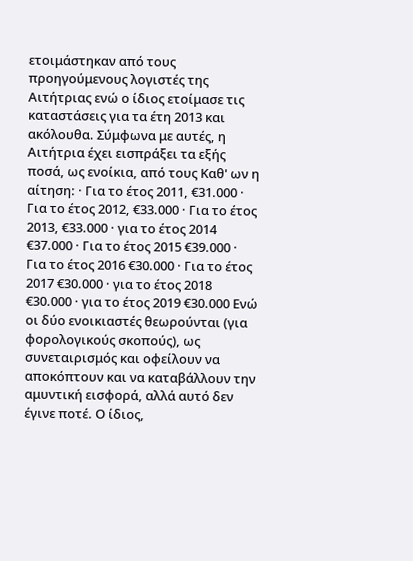ετοιμάστηκαν από τους προηγούμενους λογιστές της Αιτήτριας ενώ ο ίδιος ετοίμασε τις καταστάσεις για τα έτη 2013 και ακόλουθα. Σύμφωνα με αυτές, η Αιτήτρια έχει εισπράξει τα εξής ποσά, ως ενοίκια, από τους Καθ' ων η αίτηση: · Για το έτος 2011, €31.000 · Για το έτος 2012, €33.000 · Για το έτος 2013, €33.000 · για το έτος 2014 €37.000 · Για το έτος 2015 €39.000 · Για το έτος 2016 €30.000 · Για το έτος 2017 €30.000 · για το έτος 2018 €30.000 · για το έτος 2019 €30.000 Ενώ οι δύο ενοικιαστές θεωρούνται (για φορολογικούς σκοπούς), ως συνεταιρισμός και οφείλουν να αποκόπτουν και να καταβάλλουν την αμυντική εισφορά, αλλά αυτό δεν έγινε ποτέ. Ο ίδιος,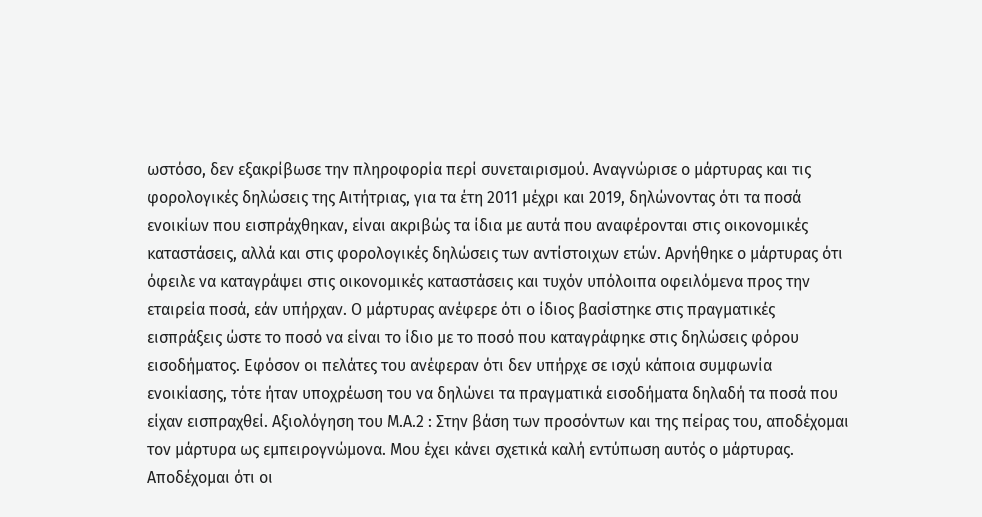ωστόσο, δεν εξακρίβωσε την πληροφορία περί συνεταιρισμού. Αναγνώρισε ο μάρτυρας και τις φορολογικές δηλώσεις της Αιτήτριας, για τα έτη 2011 μέχρι και 2019, δηλώνοντας ότι τα ποσά ενοικίων που εισπράχθηκαν, είναι ακριβώς τα ίδια με αυτά που αναφέρονται στις οικονομικές καταστάσεις, αλλά και στις φορολογικές δηλώσεις των αντίστοιχων ετών. Αρνήθηκε ο μάρτυρας ότι όφειλε να καταγράψει στις οικονομικές καταστάσεις και τυχόν υπόλοιπα οφειλόμενα προς την εταιρεία ποσά, εάν υπήρχαν. Ο μάρτυρας ανέφερε ότι ο ίδιος βασίστηκε στις πραγματικές εισπράξεις ώστε το ποσό να είναι το ίδιο με το ποσό που καταγράφηκε στις δηλώσεις φόρου εισοδήματος. Εφόσον οι πελάτες του ανέφεραν ότι δεν υπήρχε σε ισχύ κάποια συμφωνία ενοικίασης, τότε ήταν υποχρέωση του να δηλώνει τα πραγματικά εισοδήματα δηλαδή τα ποσά που είχαν εισπραχθεί. Αξιολόγηση του Μ.Α.2 : Στην βάση των προσόντων και της πείρας του, αποδέχομαι τον μάρτυρα ως εμπειρογνώμονα. Μου έχει κάνει σχετικά καλή εντύπωση αυτός ο μάρτυρας. Αποδέχομαι ότι οι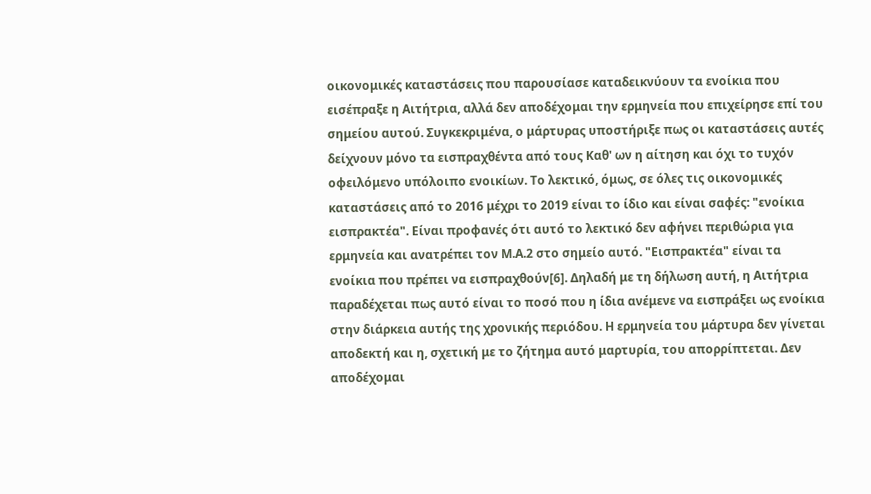οικονομικές καταστάσεις που παρουσίασε καταδεικνύουν τα ενοίκια που εισέπραξε η Αιτήτρια, αλλά δεν αποδέχομαι την ερμηνεία που επιχείρησε επί του σημείου αυτού. Συγκεκριμένα, ο μάρτυρας υποστήριξε πως οι καταστάσεις αυτές δείχνουν μόνο τα εισπραχθέντα από τους Καθ' ων η αίτηση και όχι το τυχόν οφειλόμενο υπόλοιπο ενοικίων. Το λεκτικό, όμως, σε όλες τις οικονομικές καταστάσεις από το 2016 μέχρι το 2019 είναι το ίδιο και είναι σαφές: "ενοίκια εισπρακτέα". Είναι προφανές ότι αυτό το λεκτικό δεν αφήνει περιθώρια για ερμηνεία και ανατρέπει τον Μ.Α.2 στο σημείο αυτό. "Εισπρακτέα" είναι τα ενοίκια που πρέπει να εισπραχθούν[6]. Δηλαδή με τη δήλωση αυτή, η Αιτήτρια παραδέχεται πως αυτό είναι το ποσό που η ίδια ανέμενε να εισπράξει ως ενοίκια στην διάρκεια αυτής της χρονικής περιόδου. Η ερμηνεία του μάρτυρα δεν γίνεται αποδεκτή και η, σχετική με το ζήτημα αυτό μαρτυρία, του απορρίπτεται. Δεν αποδέχομαι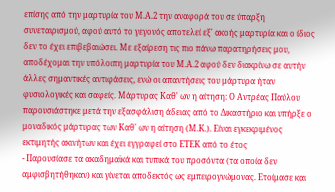επίσης από την μαρτυρία του Μ.Α.2 την αναφορά του σε ύπαρξη συνεταιρισμού, αφού αυτό το γεγονός αποτελεί εξ' ακοής μαρτυρία και ο ίδιος δεν το έχει επιβεβαιώσει. Με εξαίρεση τις πιο πάνω παρατηρήσεις μου, αποδέχομαι την υπόλοιπη μαρτυρία του Μ.Α.2 αφού δεν διακρίνω σε αυτήν άλλες σημαντικές αντιφάσεις, ενώ οι απαντήσεις του μάρτυρα ήταν φυσιολογικές και σαφείς. Μάρτυρας Καθ' ων η αίτηση: Ο Αντρέας Παύλου παρουσιάστηκε μετά την εξασφάλιση άδειας από το Δικαστήριο και υπήρξε ο μοναδικός μάρτυρας των Καθ' ων η αίτηση (Μ.Κ.). Είναι εγκεκριμένος εκτιμητής ακινήτων και έχει εγγραφεί στο ΕΤΕΚ από το έτος
- Παρουσίασε τα ακαδημαϊκά και τυπικά του προσόντα (τα οποία δεν αμφισβητήθηκαν) και γίνεται αποδεκτός ως εμπειρογνώμονας. Ετοίμασε και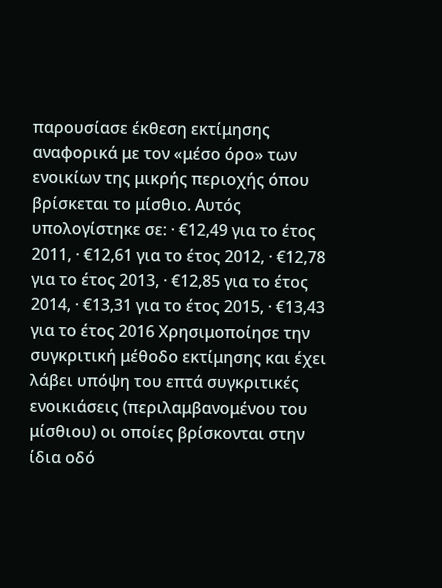παρουσίασε έκθεση εκτίμησης αναφορικά με τον «μέσο όρο» των ενοικίων της μικρής περιοχής όπου βρίσκεται το μίσθιο. Αυτός υπολογίστηκε σε: · €12,49 για το έτος 2011, · €12,61 για το έτος 2012, · €12,78 για το έτος 2013, · €12,85 για το έτος 2014, · €13,31 για το έτος 2015, · €13,43 για το έτος 2016 Χρησιμοποίησε την συγκριτική μέθοδο εκτίμησης και έχει λάβει υπόψη του επτά συγκριτικές ενοικιάσεις (περιλαμβανομένου του μίσθιου) οι οποίες βρίσκονται στην ίδια οδό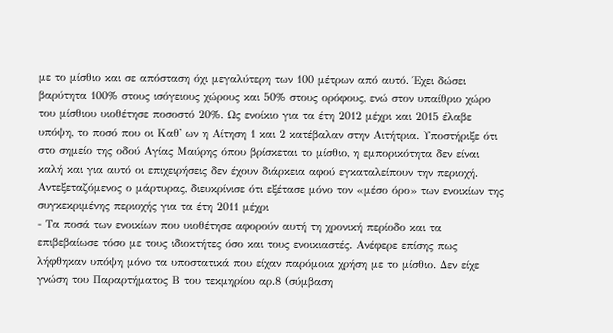με το μίσθιο και σε απόσταση όχι μεγαλύτερη των 100 μέτρων από αυτό. Έχει δώσει βαρύτητα 100% στους ισόγειους χώρους και 50% στους ορόφους, ενώ στον υπαίθριο χώρο του μίσθιου υιοθέτησε ποσοστό 20%. Ως ενοίκιο για τα έτη 2012 μέχρι και 2015 έλαβε υπόψη, το ποσό που οι Καθ' ων η Αίτηση 1 και 2 κατέβαλαν στην Αιτήτρια. Υποστήριξε ότι στο σημείο της οδού Αγίας Μαύρης όπου βρίσκεται το μίσθιο, η εμπορικότητα δεν είναι καλή και για αυτό οι επιχειρήσεις δεν έχουν διάρκεια αφού εγκαταλείπουν την περιοχή. Αντεξεταζόμενος ο μάρτυρας, διευκρίνισε ότι εξέτασε μόνο τον «μέσο όρο» των ενοικίων της συγκεκριμένης περιοχής για τα έτη 2011 μέχρι
- Τα ποσά των ενοικίων που υιοθέτησε αφορούν αυτή τη χρονική περίοδο και τα επιβεβαίωσε τόσο με τους ιδιοκτήτες όσο και τους ενοικιαστές. Ανέφερε επίσης πως λήφθηκαν υπόψη μόνο τα υποστατικά που είχαν παρόμοια χρήση με το μίσθιο. Δεν είχε γνώση του Παραρτήματος Β του τεκμηρίου αρ.8 (σύμβαση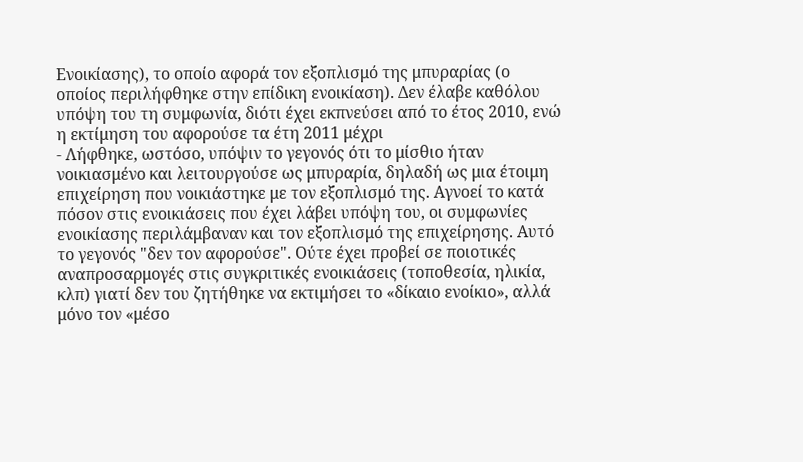Ενοικίασης), το οποίο αφορά τον εξοπλισμό της μπυραρίας (ο οποίος περιλήφθηκε στην επίδικη ενοικίαση). Δεν έλαβε καθόλου υπόψη του τη συμφωνία, διότι έχει εκπνεύσει από το έτος 2010, ενώ η εκτίμηση του αφορούσε τα έτη 2011 μέχρι
- Λήφθηκε, ωστόσο, υπόψιν το γεγονός ότι το μίσθιο ήταν νοικιασμένο και λειτουργούσε ως μπυραρία, δηλαδή ως μια έτοιμη επιχείρηση που νοικιάστηκε με τον εξοπλισμό της. Αγνοεί το κατά πόσον στις ενοικιάσεις που έχει λάβει υπόψη του, οι συμφωνίες ενοικίασης περιλάμβαναν και τον εξοπλισμό της επιχείρησης. Αυτό το γεγονός "δεν τον αφορούσε". Ούτε έχει προβεί σε ποιοτικές αναπροσαρμογές στις συγκριτικές ενοικιάσεις (τοποθεσία, ηλικία, κλπ) γιατί δεν του ζητήθηκε να εκτιμήσει το «δίκαιο ενοίκιο», αλλά μόνο τον «μέσο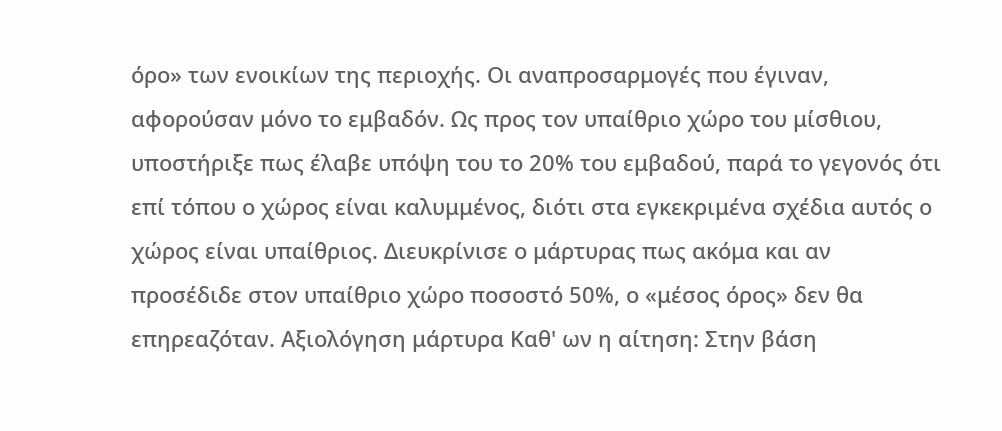όρο» των ενοικίων της περιοχής. Οι αναπροσαρμογές που έγιναν, αφορούσαν μόνο το εμβαδόν. Ως προς τον υπαίθριο χώρο του μίσθιου, υποστήριξε πως έλαβε υπόψη του το 20% του εμβαδού, παρά το γεγονός ότι επί τόπου ο χώρος είναι καλυμμένος, διότι στα εγκεκριμένα σχέδια αυτός ο χώρος είναι υπαίθριος. Διευκρίνισε ο μάρτυρας πως ακόμα και αν προσέδιδε στον υπαίθριο χώρο ποσοστό 50%, ο «μέσος όρος» δεν θα επηρεαζόταν. Αξιολόγηση μάρτυρα Καθ' ων η αίτηση: Στην βάση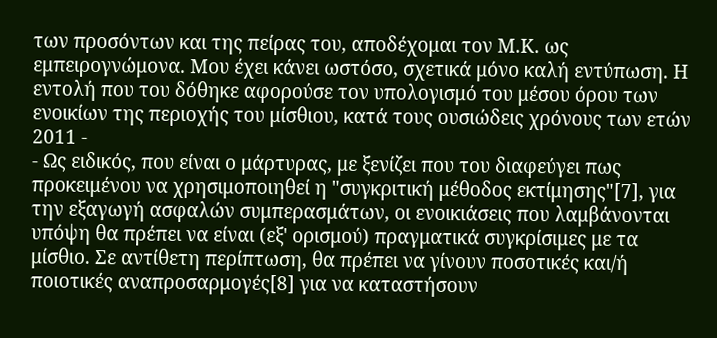των προσόντων και της πείρας του, αποδέχομαι τον Μ.Κ. ως εμπειρογνώμονα. Μου έχει κάνει ωστόσο, σχετικά μόνο καλή εντύπωση. Η εντολή που του δόθηκε αφορούσε τον υπολογισμό του μέσου όρου των ενοικίων της περιοχής του μίσθιου, κατά τους ουσιώδεις χρόνους των ετών 2011 -
- Ως ειδικός, που είναι ο μάρτυρας, με ξενίζει που του διαφεύγει πως προκειμένου να χρησιμοποιηθεί η "συγκριτική μέθοδος εκτίμησης"[7], για την εξαγωγή ασφαλών συμπερασμάτων, οι ενοικιάσεις που λαμβάνονται υπόψη θα πρέπει να είναι (εξ' ορισμού) πραγματικά συγκρίσιμες με τα μίσθιο. Σε αντίθετη περίπτωση, θα πρέπει να γίνουν ποσοτικές και/ή ποιοτικές αναπροσαρμογές[8] για να καταστήσουν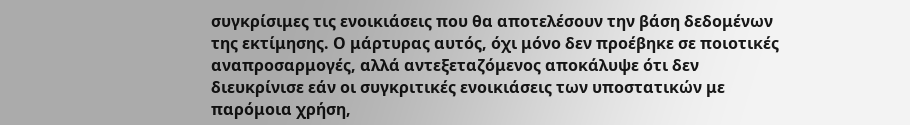συγκρίσιμες τις ενοικιάσεις που θα αποτελέσουν την βάση δεδομένων της εκτίμησης. Ο μάρτυρας αυτός, όχι μόνο δεν προέβηκε σε ποιοτικές αναπροσαρμογές, αλλά αντεξεταζόμενος αποκάλυψε ότι δεν διευκρίνισε εάν οι συγκριτικές ενοικιάσεις των υποστατικών με παρόμοια χρήση,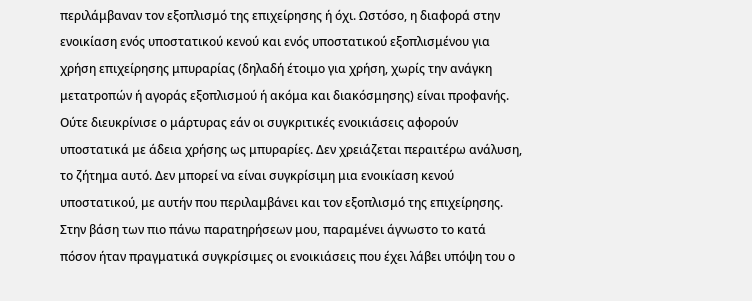περιλάμβαναν τον εξοπλισμό της επιχείρησης ή όχι. Ωστόσο, η διαφορά στην ενοικίαση ενός υποστατικού κενού και ενός υποστατικού εξοπλισμένου για χρήση επιχείρησης μπυραρίας (δηλαδή έτοιμο για χρήση, χωρίς την ανάγκη μετατροπών ή αγοράς εξοπλισμού ή ακόμα και διακόσμησης) είναι προφανής. Ούτε διευκρίνισε ο μάρτυρας εάν οι συγκριτικές ενοικιάσεις αφορούν υποστατικά με άδεια χρήσης ως μπυραρίες. Δεν χρειάζεται περαιτέρω ανάλυση, το ζήτημα αυτό. Δεν μπορεί να είναι συγκρίσιμη μια ενοικίαση κενού υποστατικού, με αυτήν που περιλαμβάνει και τον εξοπλισμό της επιχείρησης. Στην βάση των πιο πάνω παρατηρήσεων μου, παραμένει άγνωστο το κατά πόσον ήταν πραγματικά συγκρίσιμες οι ενοικιάσεις που έχει λάβει υπόψη του ο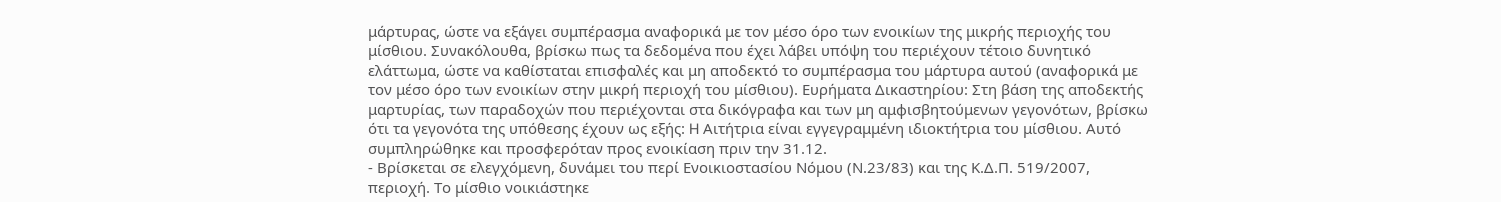μάρτυρας, ώστε να εξάγει συμπέρασμα αναφορικά με τον μέσο όρο των ενοικίων της μικρής περιοχής του μίσθιου. Συνακόλουθα, βρίσκω πως τα δεδομένα που έχει λάβει υπόψη του περιέχουν τέτοιο δυνητικό ελάττωμα, ώστε να καθίσταται επισφαλές και μη αποδεκτό το συμπέρασμα του μάρτυρα αυτού (αναφορικά με τον μέσο όρο των ενοικίων στην μικρή περιοχή του μίσθιου). Ευρήματα Δικαστηρίου: Στη βάση της αποδεκτής μαρτυρίας, των παραδοχών που περιέχονται στα δικόγραφα και των μη αμφισβητούμενων γεγονότων, βρίσκω ότι τα γεγονότα της υπόθεσης έχουν ως εξής: H Αιτήτρια είναι εγγεγραμμένη ιδιοκτήτρια του μίσθιου. Αυτό συμπληρώθηκε και προσφερόταν προς ενοικίαση πριν την 31.12.
- Βρίσκεται σε ελεγχόμενη, δυνάμει του περί Ενοικιοστασίου Νόμου (Ν.23/83) και της Κ.Δ.Π. 519/2007, περιοχή. Το μίσθιο νοικιάστηκε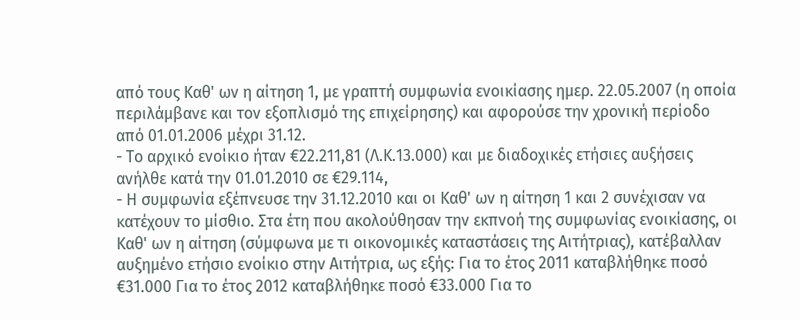από τους Καθ' ων η αίτηση 1, με γραπτή συμφωνία ενοικίασης ημερ. 22.05.2007 (η οποία περιλάμβανε και τον εξοπλισμό της επιχείρησης) και αφορούσε την χρονική περίοδο από 01.01.2006 μέχρι 31.12.
- Το αρχικό ενοίκιο ήταν €22.211,81 (Λ.Κ.13.000) και με διαδοχικές ετήσιες αυξήσεις ανήλθε κατά την 01.01.2010 σε €29.114,
- Η συμφωνία εξέπνευσε την 31.12.2010 και οι Καθ' ων η αίτηση 1 και 2 συνέχισαν να κατέχουν το μίσθιο. Στα έτη που ακολούθησαν την εκπνοή της συμφωνίας ενοικίασης, οι Καθ' ων η αίτηση (σύμφωνα με τι οικονομικές καταστάσεις της Αιτήτριας), κατέβαλλαν αυξημένο ετήσιο ενοίκιο στην Αιτήτρια, ως εξής: Για το έτος 2011 καταβλήθηκε ποσό €31.000 Για το έτος 2012 καταβλήθηκε ποσό €33.000 Για το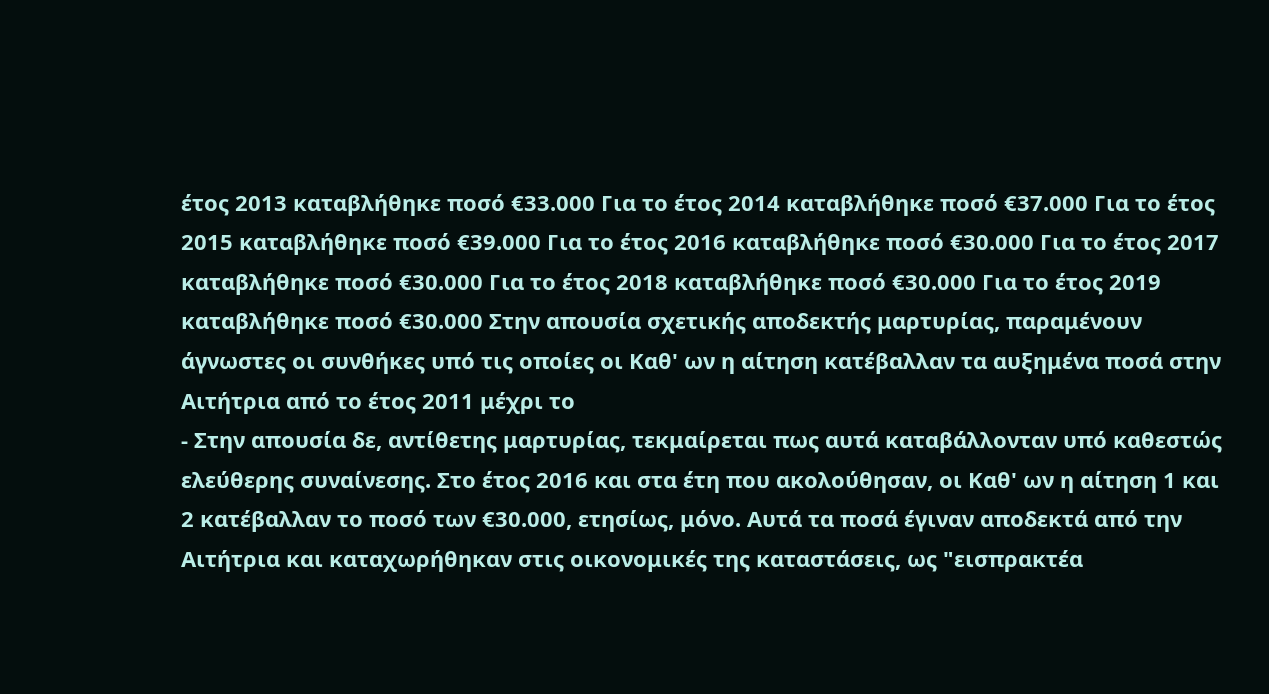έτος 2013 καταβλήθηκε ποσό €33.000 Για το έτος 2014 καταβλήθηκε ποσό €37.000 Για το έτος 2015 καταβλήθηκε ποσό €39.000 Για το έτος 2016 καταβλήθηκε ποσό €30.000 Για το έτος 2017 καταβλήθηκε ποσό €30.000 Για το έτος 2018 καταβλήθηκε ποσό €30.000 Για το έτος 2019 καταβλήθηκε ποσό €30.000 Στην απουσία σχετικής αποδεκτής μαρτυρίας, παραμένουν άγνωστες οι συνθήκες υπό τις οποίες οι Καθ' ων η αίτηση κατέβαλλαν τα αυξημένα ποσά στην Αιτήτρια από το έτος 2011 μέχρι το
- Στην απουσία δε, αντίθετης μαρτυρίας, τεκμαίρεται πως αυτά καταβάλλονταν υπό καθεστώς ελεύθερης συναίνεσης. Στο έτος 2016 και στα έτη που ακολούθησαν, οι Καθ' ων η αίτηση 1 και 2 κατέβαλλαν το ποσό των €30.000, ετησίως, μόνο. Αυτά τα ποσά έγιναν αποδεκτά από την Αιτήτρια και καταχωρήθηκαν στις οικονομικές της καταστάσεις, ως "εισπρακτέα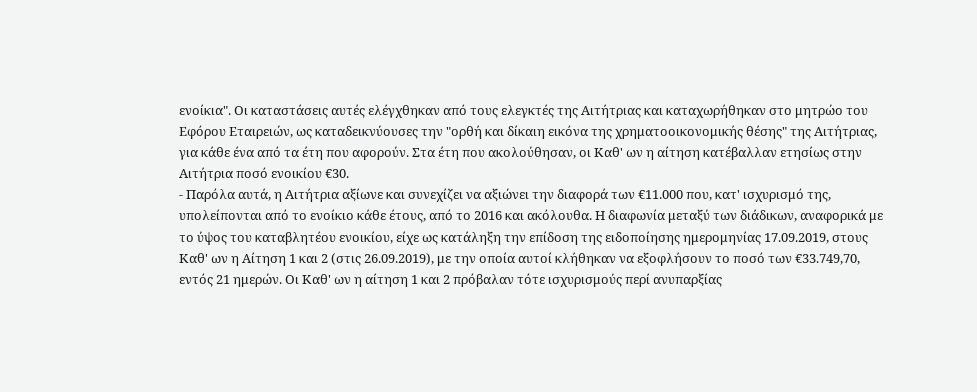ενοίκια". Οι καταστάσεις αυτές ελέγχθηκαν από τους ελεγκτές της Αιτήτριας και καταχωρήθηκαν στο μητρώο του Εφόρου Εταιρειών, ως καταδεικνύουσες την "ορθή και δίκαιη εικόνα της χρηματοοικονομικής θέσης" της Αιτήτριας, για κάθε ένα από τα έτη που αφορούν. Στα έτη που ακολούθησαν, οι Καθ' ων η αίτηση κατέβαλλαν ετησίως στην Αιτήτρια ποσό ενοικίου €30.
- Παρόλα αυτά, η Αιτήτρια αξίωνε και συνεχίζει να αξιώνει την διαφορά των €11.000 που, κατ' ισχυρισμό της, υπολείπονται από το ενοίκιο κάθε έτους, από το 2016 και ακόλουθα. Η διαφωνία μεταξύ των διάδικων, αναφορικά με το ύψος του καταβλητέου ενοικίου, είχε ως κατάληξη την επίδοση της ειδοποίησης ημερομηνίας 17.09.2019, στους Καθ' ων η Αίτηση 1 και 2 (στις 26.09.2019), με την οποία αυτοί κλήθηκαν να εξοφλήσουν το ποσό των €33.749,70, εντός 21 ημερών. Οι Καθ' ων η αίτηση 1 και 2 πρόβαλαν τότε ισχυρισμούς περί ανυπαρξίας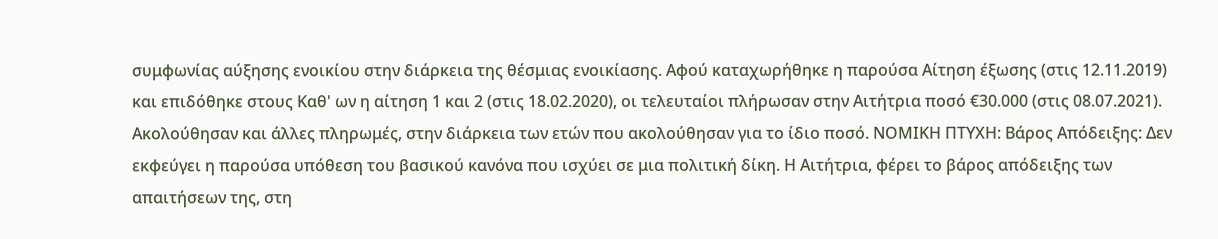συμφωνίας αύξησης ενοικίου στην διάρκεια της θέσμιας ενοικίασης. Αφού καταχωρήθηκε η παρούσα Αίτηση έξωσης (στις 12.11.2019) και επιδόθηκε στους Καθ' ων η αίτηση 1 και 2 (στις 18.02.2020), οι τελευταίοι πλήρωσαν στην Αιτήτρια ποσό €30.000 (στις 08.07.2021). Ακολούθησαν και άλλες πληρωμές, στην διάρκεια των ετών που ακολούθησαν για το ίδιο ποσό. ΝΟΜΙΚΗ ΠΤΥΧΗ: Βάρος Απόδειξης: Δεν εκφεύγει η παρούσα υπόθεση του βασικού κανόνα που ισχύει σε μια πολιτική δίκη. Η Αιτήτρια, φέρει το βάρος απόδειξης των απαιτήσεων της, στη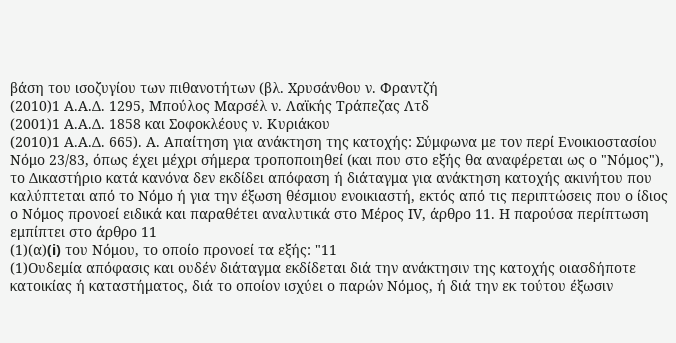βάση του ισοζυγίου των πιθανοτήτων (βλ. Χρυσάνθου ν. Φραντζή
(2010)1 Α.Α.Δ. 1295, Μπούλος Μαρσέλ ν. Λαϊκής Τράπεζας Λτδ
(2001)1 Α.Α.Δ. 1858 και Σοφοκλέους ν. Κυριάκου
(2010)1 Α.Α.Δ. 665). Α. Απαίτηση για ανάκτηση της κατοχής: Σύμφωνα με τον περί Ενοικιοστασίου Νόμο 23/83, όπως έχει μέχρι σήμερα τροποποιηθεί (και που στο εξής θα αναφέρεται ως ο "Νόμος"), το Δικαστήριο κατά κανόνα δεν εκδίδει απόφαση ή διάταγμα για ανάκτηση κατοχής ακινήτου που καλύπτεται από το Νόμο ή για την έξωση θέσμιου ενοικιαστή, εκτός από τις περιπτώσεις που ο ίδιος ο Νόμος προνοεί ειδικά και παραθέτει αναλυτικά στο Μέρος ΙV, άρθρο 11. Η παρούσα περίπτωση εμπίπτει στο άρθρο 11
(1)(α)(i) του Νόμου, το οποίο προνοεί τα εξής: "11
(1)Ουδεμία απόφασις και ουδέν διάταγμα εκδίδεται διά την ανάκτησιν της κατοχής οιασδήποτε κατοικίας ή καταστήματος, διά το οποίον ισχύει ο παρών Νόμος, ή διά την εκ τούτου έξωσιν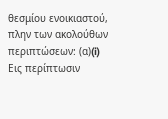θεσμίου ενοικιαστού, πλην των ακολούθων περιπτώσεων: (α)(i) Εις περίπτωσιν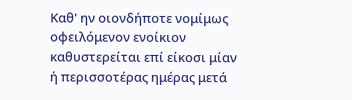Καθ' ην οιονδήποτε νομίμως οφειλόμενον ενοίκιον καθυστερείται επί είκοσι μίαν ή περισσοτέρας ημέρας μετά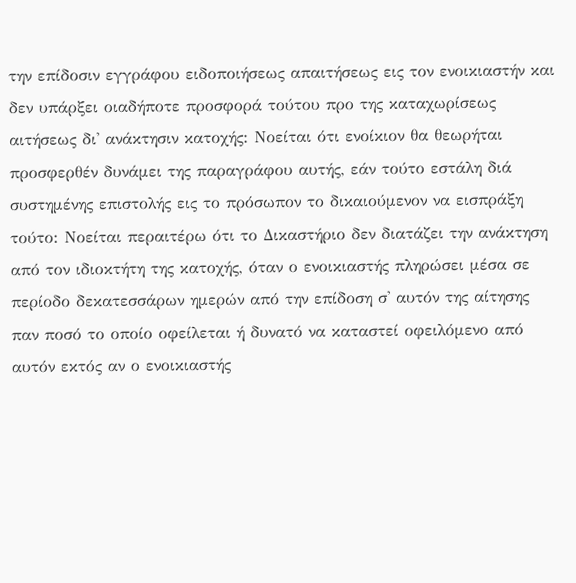την επίδοσιν εγγράφου ειδοποιήσεως απαιτήσεως εις τον ενοικιαστήν και δεν υπάρξει οιαδήποτε προσφορά τούτου προ της καταχωρίσεως αιτήσεως δι' ανάκτησιν κατοχής: Νοείται ότι ενοίκιον θα θεωρήται προσφερθέν δυνάμει της παραγράφου αυτής, εάν τούτο εστάλη διά συστημένης επιστολής εις το πρόσωπον το δικαιούμενον να εισπράξη τούτο: Νοείται περαιτέρω ότι το Δικαστήριο δεν διατάζει την ανάκτηση από τον ιδιοκτήτη της κατοχής, όταν ο ενοικιαστής πληρώσει μέσα σε περίοδο δεκατεσσάρων ημερών από την επίδοση σ' αυτόν της αίτησης παν ποσό το οποίο οφείλεται ή δυνατό να καταστεί οφειλόμενο από αυτόν εκτός αν ο ενοικιαστής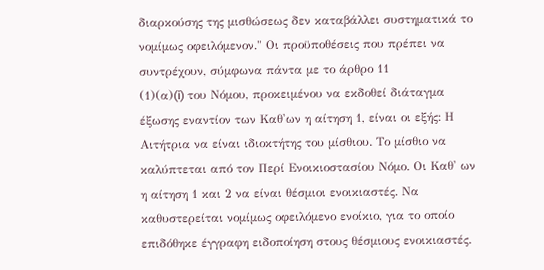διαρκούσης της μισθώσεως δεν καταβάλλει συστηματικά το νομίμως οφειλόμενον." Οι προϋποθέσεις που πρέπει να συντρέχουν, σύμφωνα πάντα με το άρθρο 11
(1)(α)(i) του Νόμου, προκειμένου να εκδοθεί διάταγμα έξωσης εναντίον των Καθ'ων η αίτηση 1, είναι οι εξής: Η Αιτήτρια να είναι ιδιοκτήτης του μίσθιου. Το μίσθιο να καλύπτεται από τον Περί Ενοικιοστασίου Νόμο. Οι Καθ' ων η αίτηση 1 και 2 να είναι θέσμιοι ενοικιαστές. Να καθυστερείται νομίμως οφειλόμενο ενοίκιο, για το οποίο επιδόθηκε έγγραφη ειδοποίηση στους θέσμιους ενοικιαστές.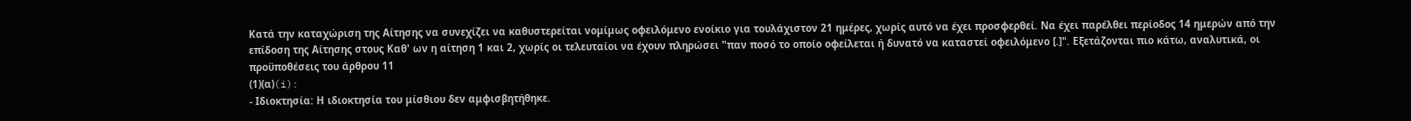Κατά την καταχώριση της Αίτησης να συνεχίζει να καθυστερείται νομίμως οφειλόμενο ενοίκιο για τουλάχιστον 21 ημέρες, χωρίς αυτό να έχει προσφερθεί. Να έχει παρέλθει περίοδος 14 ημερών από την επίδοση της Αίτησης στους Καθ' ων η αίτηση 1 και 2, χωρίς οι τελευταίοι να έχουν πληρώσει "παν ποσό το οποίο οφείλεται ή δυνατό να καταστεί οφειλόμενο [.]". Εξετάζονται πιο κάτω, αναλυτικά, οι προϋποθέσεις του άρθρου 11
(1)(α)(i):
- Ιδιοκτησία: Η ιδιοκτησία του μίσθιου δεν αμφισβητήθηκε.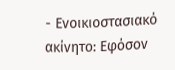- Ενοικιοστασιακό ακίνητο: Εφόσον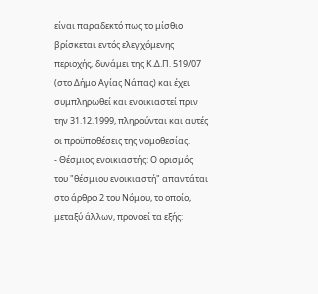είναι παραδεκτό πως το μίσθιο βρίσκεται εντός ελεγχόμενης περιοχής, δυνάμει της Κ.Δ.Π. 519/07 (στο Δήμο Αγίας Νάπας) και έχει συμπληρωθεί και ενοικιαστεί πριν την 31.12.1999, πληρούνται και αυτές οι προϋποθέσεις της νομοθεσίας.
- Θέσμιος ενοικιαστής: Ο ορισμός του "θέσμιου ενοικιαστή" απαντάται στο άρθρο 2 του Νόμου, το οποίο, μεταξύ άλλων, προνοεί τα εξής: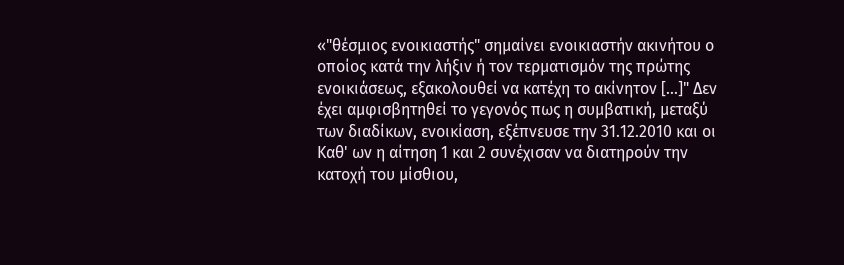«"θέσμιος ενοικιαστής" σημαίνει ενοικιαστήν ακινήτου ο οποίος κατά την λήξιν ή τον τερματισμόν της πρώτης ενοικιάσεως, εξακολουθεί να κατέχη το ακίνητον [...]" Δεν έχει αμφισβητηθεί το γεγονός πως η συμβατική, μεταξύ των διαδίκων, ενοικίαση, εξέπνευσε την 31.12.2010 και οι Καθ' ων η αίτηση 1 και 2 συνέχισαν να διατηρούν την κατοχή του μίσθιου,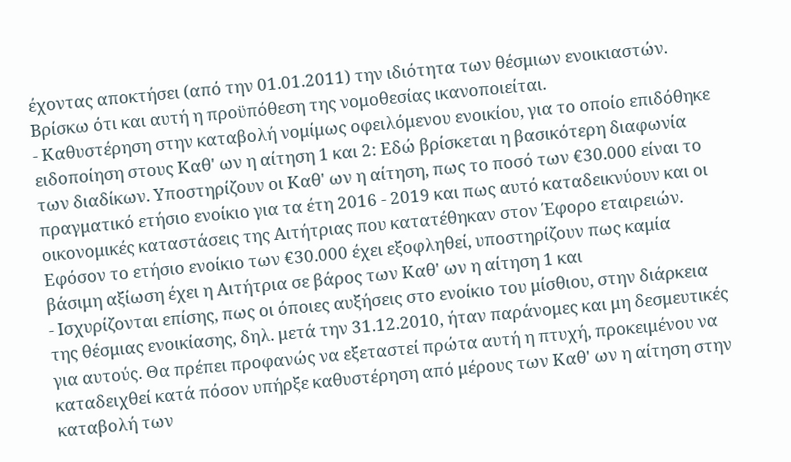έχοντας αποκτήσει (από την 01.01.2011) την ιδιότητα των θέσμιων ενοικιαστών. Βρίσκω ότι και αυτή η προϋπόθεση της νομοθεσίας ικανοποιείται.
- Καθυστέρηση στην καταβολή νομίμως οφειλόμενου ενοικίου, για το οποίο επιδόθηκε ειδοποίηση στους Καθ' ων η αίτηση 1 και 2: Εδώ βρίσκεται η βασικότερη διαφωνία των διαδίκων. Υποστηρίζουν οι Καθ' ων η αίτηση, πως το ποσό των €30.000 είναι το πραγματικό ετήσιο ενοίκιο για τα έτη 2016 - 2019 και πως αυτό καταδεικνύουν και οι οικονομικές καταστάσεις της Αιτήτριας που κατατέθηκαν στον Έφορο εταιρειών. Εφόσον το ετήσιο ενοίκιο των €30.000 έχει εξοφληθεί, υποστηρίζουν πως καμία βάσιμη αξίωση έχει η Αιτήτρια σε βάρος των Καθ' ων η αίτηση 1 και
- Ισχυρίζονται επίσης, πως οι όποιες αυξήσεις στο ενοίκιο του μίσθιου, στην διάρκεια της θέσμιας ενοικίασης, δηλ. μετά την 31.12.2010, ήταν παράνομες και μη δεσμευτικές για αυτούς. Θα πρέπει προφανώς να εξεταστεί πρώτα αυτή η πτυχή, προκειμένου να καταδειχθεί κατά πόσον υπήρξε καθυστέρηση από μέρους των Καθ' ων η αίτηση στην καταβολή των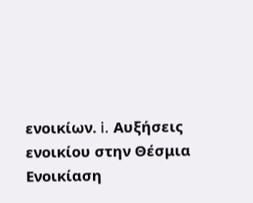ενοικίων. i. Αυξήσεις ενοικίου στην Θέσμια Ενοικίαση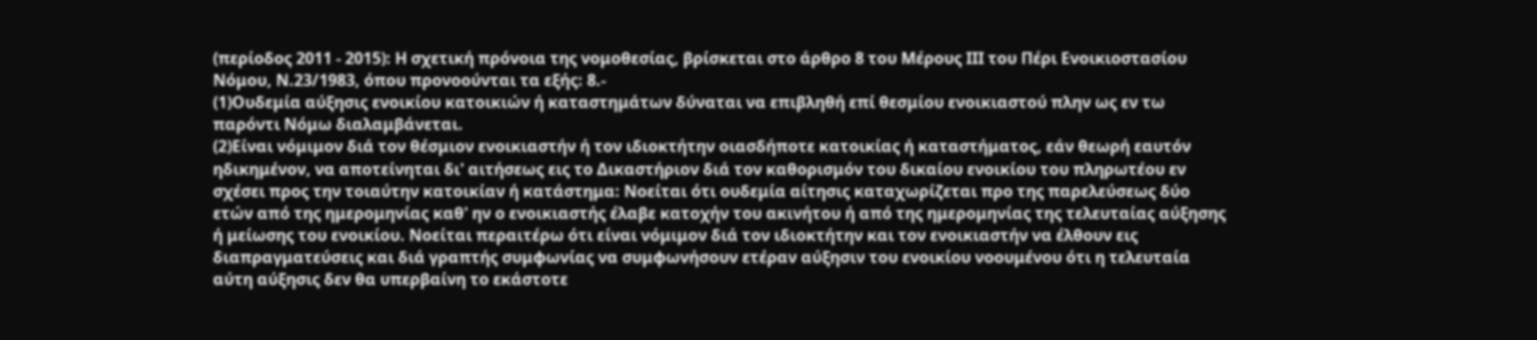(περίοδος 2011 - 2015): Η σχετική πρόνοια της νομοθεσίας, βρίσκεται στο άρθρο 8 του Μέρους ΙΙΙ του Πέρι Ενοικιοστασίου Νόμου, Ν.23/1983, όπου προνοούνται τα εξής: 8.-
(1)Ουδεμία αύξησις ενοικίου κατοικιών ή καταστημάτων δύναται να επιβληθή επί θεσμίου ενοικιαστού πλην ως εν τω παρόντι Νόμω διαλαμβάνεται.
(2)Είναι νόμιμον διά τον θέσμιον ενοικιαστήν ή τον ιδιοκτήτην οιασδήποτε κατοικίας ή καταστήματος, εάν θεωρή εαυτόν ηδικημένον, να αποτείνηται δι' αιτήσεως εις το Δικαστήριον διά τον καθορισμόν του δικαίου ενοικίου του πληρωτέου εν σχέσει προς την τοιαύτην κατοικίαν ή κατάστημα: Νοείται ότι ουδεμία αίτησις καταχωρίζεται προ της παρελεύσεως δύο ετών από της ημερομηνίας καθ' ην ο ενοικιαστής έλαβε κατοχήν του ακινήτου ή από της ημερομηνίας της τελευταίας αύξησης ή μείωσης του ενοικίου. Νοείται περαιτέρω ότι είναι νόμιμον διά τον ιδιοκτήτην και τον ενοικιαστήν να έλθουν εις διαπραγματεύσεις και διά γραπτής συμφωνίας να συμφωνήσουν ετέραν αύξησιν του ενοικίου νοουμένου ότι η τελευταία αύτη αύξησις δεν θα υπερβαίνη το εκάστοτε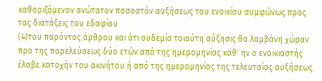καθοριζόμενον ανώτατον ποσοστόν αυξήσεως του ενοικίου συμφώνως προς τας διατάξεις του εδαφίου
(4)του παρόντος άρθρου και ότι ουδεμία τοιαύτη αύξησις θα λαμβάνη χώραν προ της παρελεύσεως δύο ετών από της ημερομηνίας καθ' ην ο ενοικιαστής έλαβε κατοχήν του ακινήτου ή από της ημερομηνίας της τελευταίας αυξήσεως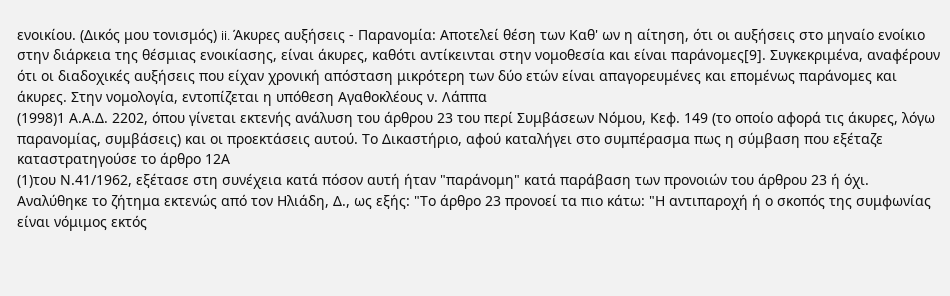ενοικίου. (Δικός μου τονισμός) ii. Άκυρες αυξήσεις - Παρανομία: Αποτελεί θέση των Καθ' ων η αίτηση, ότι οι αυξήσεις στο μηναίο ενοίκιο στην διάρκεια της θέσμιας ενοικίασης, είναι άκυρες, καθότι αντίκεινται στην νομοθεσία και είναι παράνομες[9]. Συγκεκριμένα, αναφέρουν ότι οι διαδοχικές αυξήσεις που είχαν χρονική απόσταση μικρότερη των δύο ετών είναι απαγορευμένες και επομένως παράνομες και άκυρες. Στην νομολογία, εντοπίζεται η υπόθεση Αγαθοκλέους ν. Λάππα
(1998)1 Α.Α.Δ. 2202, όπου γίνεται εκτενής ανάλυση του άρθρου 23 του περί Συμβάσεων Νόμου, Κεφ. 149 (το οποίο αφορά τις άκυρες, λόγω παρανομίας, συμβάσεις) και οι προεκτάσεις αυτού. Το Δικαστήριο, αφού καταλήγει στο συμπέρασμα πως η σύμβαση που εξέταζε καταστρατηγούσε το άρθρο 12Α
(1)του Ν.41/1962, εξέτασε στη συνέχεια κατά πόσον αυτή ήταν "παράνομη" κατά παράβαση των προνοιών του άρθρου 23 ή όχι. Αναλύθηκε το ζήτημα εκτενώς από τον Ηλιάδη, Δ., ως εξής: "Το άρθρο 23 προνοεί τα πιο κάτω: "Η αντιπαροχή ή ο σκοπός της συμφωνίας είναι νόμιμος εκτός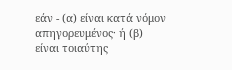εάν - (α) είναι κατά νόμον απηγορευμένος· ή (β) είναι τοιαύτης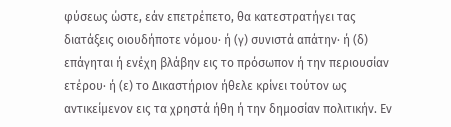φύσεως ώστε, εάν επετρέπετο, θα κατεστρατήγει τας διατάξεις οιουδήποτε νόμου· ή (γ) συνιστά απάτην· ή (δ) επάγηται ή ενέχη βλάβην εις το πρόσωπον ή την περιουσίαν ετέρου· ή (ε) το Δικαστήριον ήθελε κρίνει τούτον ως αντικείμενον εις τα χρηστά ήθη ή την δημοσίαν πολιτικήν. Εν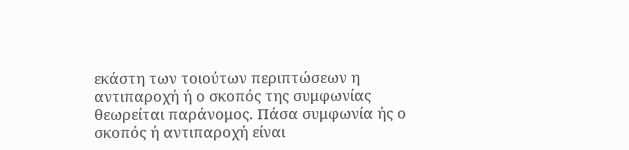εκάστη των τοιούτων περιπτώσεων η αντιπαροχή ή ο σκοπός της συμφωνίας θεωρείται παράνομος. Πάσα συμφωνία ής ο σκοπός ή αντιπαροχή είναι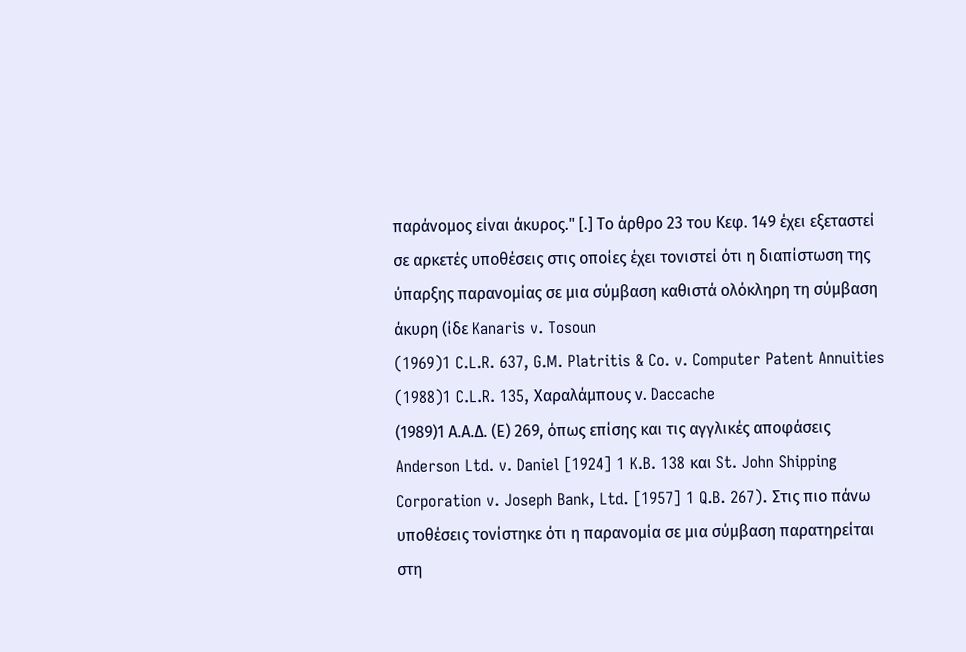παράνομος είναι άκυρος." [.] Το άρθρο 23 του Κεφ. 149 έχει εξεταστεί σε αρκετές υποθέσεις στις οποίες έχει τονιστεί ότι η διαπίστωση της ύπαρξης παρανομίας σε μια σύμβαση καθιστά ολόκληρη τη σύμβαση άκυρη (ίδε Kanaris v. Tosoun
(1969)1 C.L.R. 637, G.M. Platritis & Co. v. Computer Patent Annuities
(1988)1 C.L.R. 135, Χαραλάμπους ν. Daccache
(1989)1 Α.Α.Δ. (Ε) 269, όπως επίσης και τις αγγλικές αποφάσεις Anderson Ltd. v. Daniel [1924] 1 K.B. 138 και St. John Shipping Corporation v. Joseph Bank, Ltd. [1957] 1 Q.B. 267). Στις πιο πάνω υποθέσεις τονίστηκε ότι η παρανομία σε μια σύμβαση παρατηρείται στη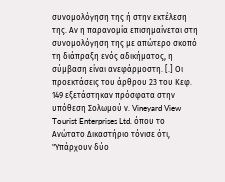συνομολόγηση της ή στην εκτέλεση της. Αν η παρανομία επισημαίνεται στη συνομολόγηση της με απώτερο σκοπό τη διάπραξη ενός αδικήματος, η σύμβαση είναι ανεφάρμοστη. [.] Οι προεκτάσεις του άρθρου 23 του Κεφ. 149 εξετάστηκαν πρόσφατα στην υπόθεση Σολωμού ν. Vineyard View Tourist Enterprises Ltd. όπου το Ανώτατο Δικαστήριο τόνισε ότι, "Υπάρχουν δύο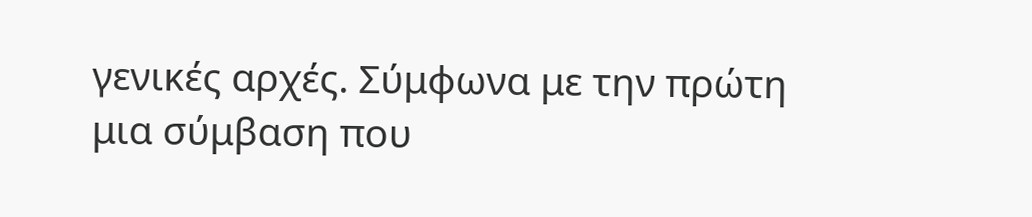γενικές αρχές. Σύμφωνα με την πρώτη μια σύμβαση που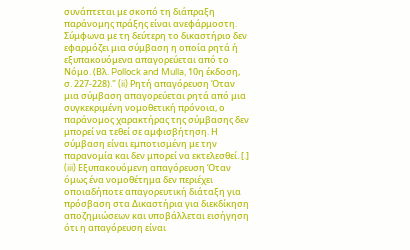συνάπτεται με σκοπό τη διάπραξη παράνομης πράξης είναι ανεφάρμοστη. Σύμφωνα με τη δεύτερη το δικαστήριο δεν εφαρμόζει μια σύμβαση η οποία ρητά ή εξυπακουόμενα απαγορεύεται από το Νόμο. (Βλ. Pollock and Mulla, 10η έκδοση, σ. 227-228)." (ii) Ρητή απαγόρευση Όταν μια σύμβαση απαγορεύεται ρητά από μια συγκεκριμένη νομοθετική πρόνοια, ο παράνομος χαρακτήρας της σύμβασης δεν μπορεί να τεθεί σε αμφισβήτηση. Η σύμβαση είναι εμποτισμένη με την παρανομία και δεν μπορεί να εκτελεσθεί. [.] (iii) Εξυπακουόμενη απαγόρευση Όταν όμως ένα νομοθέτημα δεν περιέχει οποιαδήποτε απαγορευτική διάταξη για πρόσβαση στα Δικαστήρια για διεκδίκηση αποζημιώσεων και υποβάλλεται εισήγηση ότι η απαγόρευση είναι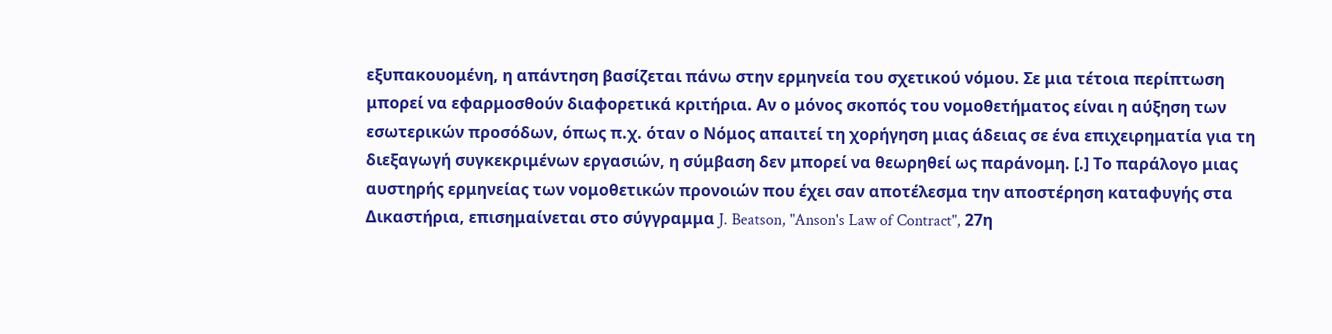εξυπακουομένη, η απάντηση βασίζεται πάνω στην ερμηνεία του σχετικού νόμου. Σε μια τέτοια περίπτωση μπορεί να εφαρμοσθούν διαφορετικά κριτήρια. Αν ο μόνος σκοπός του νομοθετήματος είναι η αύξηση των εσωτερικών προσόδων, όπως π.χ. όταν ο Νόμος απαιτεί τη χορήγηση μιας άδειας σε ένα επιχειρηματία για τη διεξαγωγή συγκεκριμένων εργασιών, η σύμβαση δεν μπορεί να θεωρηθεί ως παράνομη. [.] Το παράλογο μιας αυστηρής ερμηνείας των νομοθετικών προνοιών που έχει σαν αποτέλεσμα την αποστέρηση καταφυγής στα Δικαστήρια, επισημαίνεται στο σύγγραμμα J. Beatson, "Anson's Law of Contract", 27η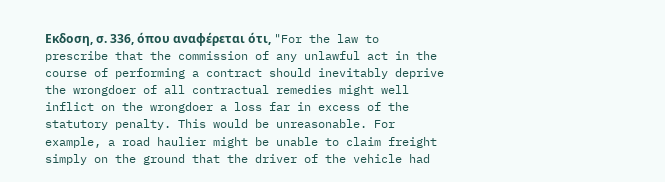Εκδοση, σ. 336, όπου αναφέρεται ότι, "For the law to prescribe that the commission of any unlawful act in the course of performing a contract should inevitably deprive the wrongdoer of all contractual remedies might well inflict on the wrongdoer a loss far in excess of the statutory penalty. This would be unreasonable. For example, a road haulier might be unable to claim freight simply on the ground that the driver of the vehicle had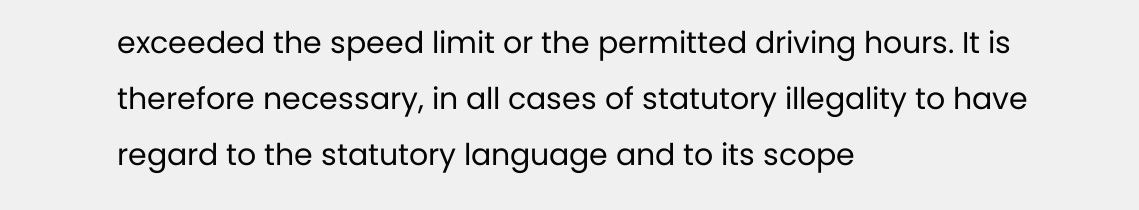exceeded the speed limit or the permitted driving hours. It is therefore necessary, in all cases of statutory illegality to have regard to the statutory language and to its scope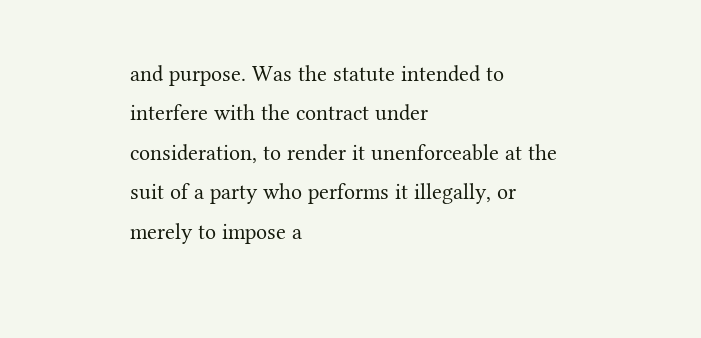and purpose. Was the statute intended to interfere with the contract under consideration, to render it unenforceable at the suit of a party who performs it illegally, or merely to impose a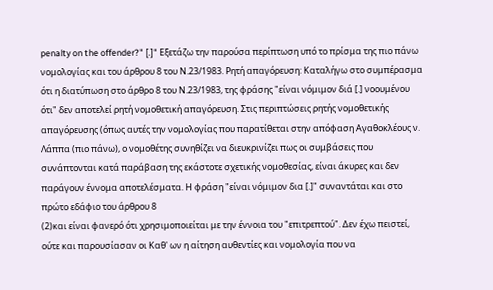penalty on the offender?" [.]" Εξετάζω την παρούσα περίπτωση υπό το πρίσμα της πιο πάνω νομολογίας και του άρθρου 8 του Ν.23/1983. Ρητή απαγόρευση: Καταλήγω στο συμπέρασμα ότι η διατύπωση στο άρθρο 8 του Ν.23/1983, της φράσης "είναι νόμιμον διά [.] νοουμένου ότι" δεν αποτελεί ρητή νομοθετική απαγόρευση. Στις περιπτώσεις ρητής νομοθετικής απαγόρευσης (όπως αυτές την νομολογίας που παρατίθεται στην απόφαση Αγαθοκλέους ν. Λάππα (πιο πάνω), ο νομοθέτης συνηθίζει να διευκρινίζει πως οι συμβάσεις που συνάπτονται κατά παράβαση της εκάστοτε σχετικής νομοθεσίας, είναι άκυρες και δεν παράγουν έννομα αποτελέσματα. Η φράση "είναι νόμιμον δια [.]" συναντάται και στο πρώτο εδάφιο του άρθρου 8
(2)και είναι φανερό ότι χρησιμοποιείται με την έννοια του "επιτρεπτού". Δεν έχω πειστεί, ούτε και παρουσίασαν οι Καθ' ων η αίτηση αυθεντίες και νομολογία που να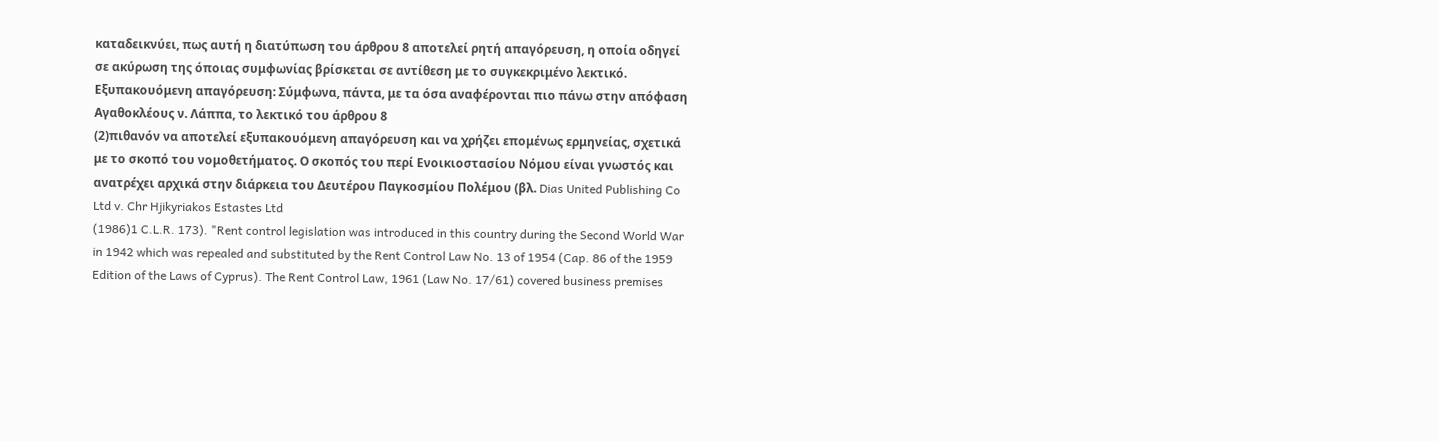καταδεικνύει, πως αυτή η διατύπωση του άρθρου 8 αποτελεί ρητή απαγόρευση, η οποία οδηγεί σε ακύρωση της όποιας συμφωνίας βρίσκεται σε αντίθεση με το συγκεκριμένο λεκτικό. Εξυπακουόμενη απαγόρευση: Σύμφωνα, πάντα, με τα όσα αναφέρονται πιο πάνω στην απόφαση Αγαθοκλέους ν. Λάππα, το λεκτικό του άρθρου 8
(2)πιθανόν να αποτελεί εξυπακουόμενη απαγόρευση και να χρήζει επομένως ερμηνείας, σχετικά με το σκοπό του νομοθετήματος. Ο σκοπός του περί Ενοικιοστασίου Νόμου είναι γνωστός και ανατρέχει αρχικά στην διάρκεια του Δευτέρου Παγκοσμίου Πολέμου (βλ. Dias United Publishing Co Ltd v. Chr Hjikyriakos Estastes Ltd
(1986)1 C.L.R. 173). "Rent control legislation was introduced in this country during the Second World War in 1942 which was repealed and substituted by the Rent Control Law No. 13 of 1954 (Cap. 86 of the 1959 Edition of the Laws of Cyprus). The Rent Control Law, 1961 (Law No. 17/61) covered business premises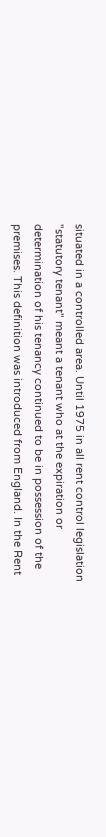situated in a controlled area. Until 1975 in all rent control legislation "statutory tenant" meant a tenant who at the expiration or determination of his tenancy continued to be in possession of the premises. This definition was introduced from England. In the Rent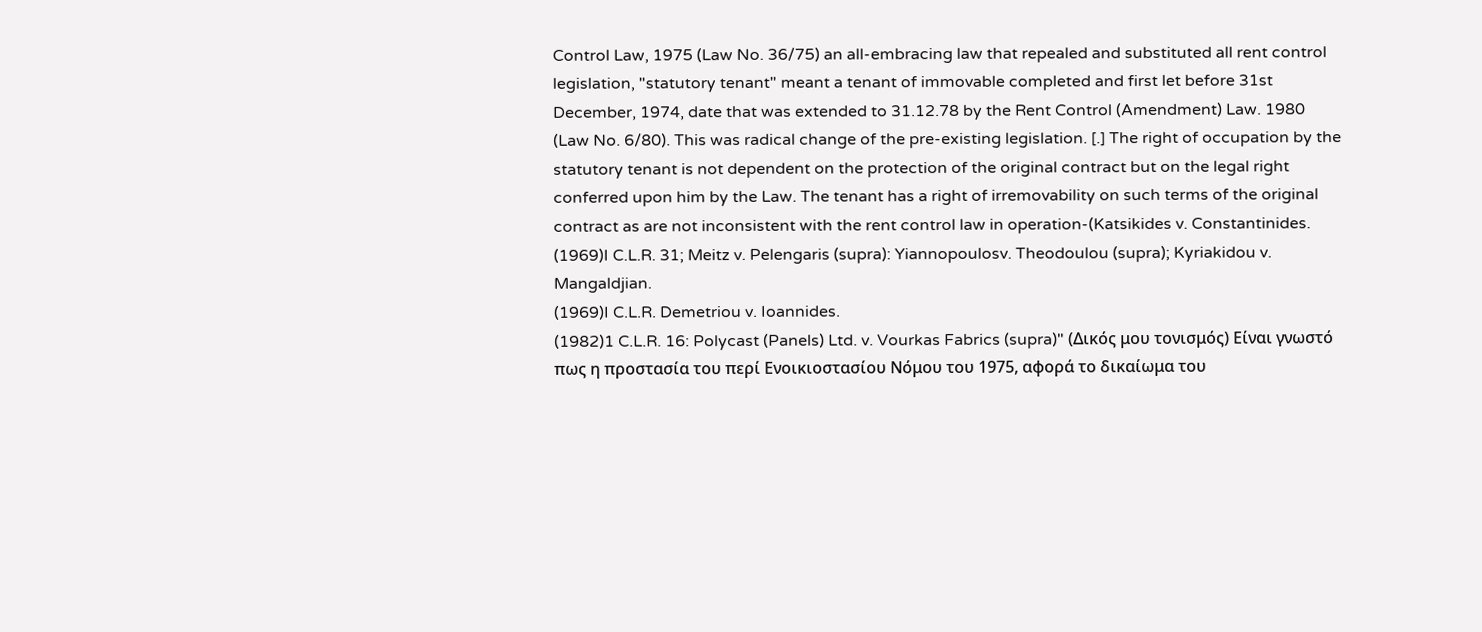Control Law, 1975 (Law No. 36/75) an all-embracing law that repealed and substituted all rent control legislation, "statutory tenant" meant a tenant of immovable completed and first let before 31st December, 1974, date that was extended to 31.12.78 by the Rent Control (Amendment) Law. 1980 (Law No. 6/80). This was radical change of the pre-existing legislation. [.] The right of occupation by the statutory tenant is not dependent on the protection of the original contract but on the legal right conferred upon him by the Law. The tenant has a right of irremovability on such terms of the original contract as are not inconsistent with the rent control law in operation-(Katsikides v. Constantinides.
(1969)I C.L.R. 31; Meitz v. Pelengaris (supra): Yiannopoulosv. Theodoulou (supra); Kyriakidou v. Mangaldjian.
(1969)I C.L.R. Demetriou v. Ioannides.
(1982)1 C.L.R. 16: Polycast (Panels) Ltd. v. Vourkas Fabrics (supra)" (Δικός μου τονισμός) Είναι γνωστό πως η προστασία του περί Ενοικιοστασίου Νόμου του 1975, αφορά το δικαίωμα του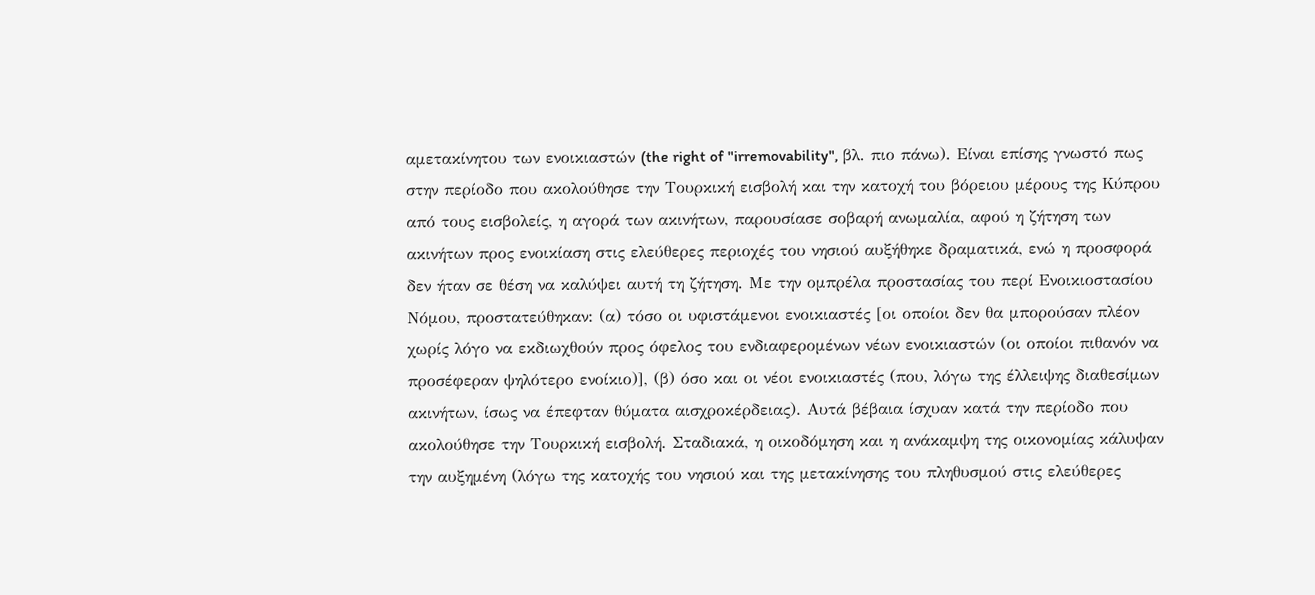αμετακίνητου των ενοικιαστών (the right of "irremovability", βλ. πιο πάνω). Είναι επίσης γνωστό πως στην περίοδο που ακολούθησε την Τουρκική εισβολή και την κατοχή του βόρειου μέρους της Κύπρου από τους εισβολείς, η αγορά των ακινήτων, παρουσίασε σοβαρή ανωμαλία, αφού η ζήτηση των ακινήτων προς ενοικίαση στις ελεύθερες περιοχές του νησιού αυξήθηκε δραματικά, ενώ η προσφορά δεν ήταν σε θέση να καλύψει αυτή τη ζήτηση. Με την ομπρέλα προστασίας του περί Ενοικιοστασίου Νόμου, προστατεύθηκαν: (α) τόσο οι υφιστάμενοι ενοικιαστές [οι οποίοι δεν θα μπορούσαν πλέον χωρίς λόγο να εκδιωχθούν προς όφελος του ενδιαφερομένων νέων ενοικιαστών (οι οποίοι πιθανόν να προσέφεραν ψηλότερο ενοίκιο)], (β) όσο και οι νέοι ενοικιαστές (που, λόγω της έλλειψης διαθεσίμων ακινήτων, ίσως να έπεφταν θύματα αισχροκέρδειας). Αυτά βέβαια ίσχυαν κατά την περίοδο που ακολούθησε την Τουρκική εισβολή. Σταδιακά, η οικοδόμηση και η ανάκαμψη της οικονομίας κάλυψαν την αυξημένη (λόγω της κατοχής του νησιού και της μετακίνησης του πληθυσμού στις ελεύθερες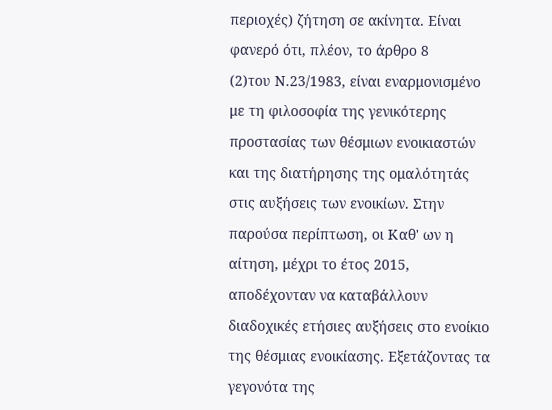περιοχές) ζήτηση σε ακίνητα. Είναι φανερό ότι, πλέον, το άρθρο 8
(2)του Ν.23/1983, είναι εναρμονισμένο με τη φιλοσοφία της γενικότερης προστασίας των θέσμιων ενοικιαστών και της διατήρησης της ομαλότητάς στις αυξήσεις των ενοικίων. Στην παρούσα περίπτωση, οι Καθ' ων η αίτηση, μέχρι το έτος 2015, αποδέχονταν να καταβάλλουν διαδοχικές ετήσιες αυξήσεις στο ενοίκιο της θέσμιας ενοικίασης. Εξετάζοντας τα γεγονότα της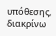υπόθεσης, διακρίνω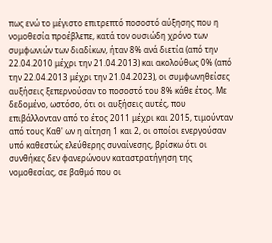πως ενώ το μέγιστο επιτρεπτό ποσοστό αύξησης που η νομοθεσία προέβλεπε, κατά τον ουσιώδη χρόνο των συμφωνιών των διαδίκων, ήταν 8% ανά διετία (από την 22.04.2010 μέχρι την 21.04.2013) και ακολούθως 0% (από την 22.04.2013 μέχρι την 21.04.2023), οι συμφωνηθείσες αυξήσεις ξεπερνούσαν το ποσοστό του 8% κάθε έτος. Με δεδομένο, ωστόσο, ότι οι αυξήσεις αυτές, που επιβάλλονταν από το έτος 2011 μέχρι και 2015, τιμούνταν από τους Καθ' ων η αίτηση 1 και 2, οι οποίοι ενεργούσαν υπό καθεστώς ελεύθερης συναίνεσης, βρίσκω ότι οι συνθήκες δεν φανερώνουν καταστρατήγηση της νομοθεσίας, σε βαθμό που οι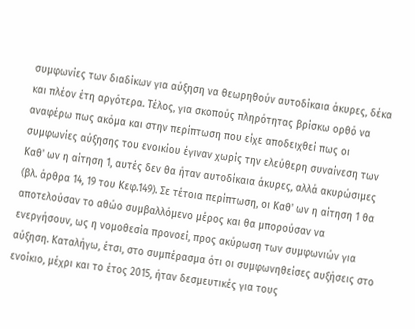συμφωνίες των διαδίκων για αύξηση να θεωρηθούν αυτοδίκαια άκυρες, δέκα και πλέον έτη αργότερα. Τέλος, για σκοπούς πληρότητας βρίσκω ορθό να αναφέρω πως ακόμα και στην περίπτωση που είχε αποδειχθεί πως οι συμφωνίες αύξησης του ενοικίου έγιναν χωρίς την ελεύθερη συναίνεση των Καθ' ων η αίτηση 1, αυτές δεν θα ήταν αυτοδίκαια άκυρες, αλλά ακυρώσιμες (βλ. άρθρα 14, 19 του Κεφ.149). Σε τέτοια περίπτωση, οι Καθ' ων η αίτηση 1 θα αποτελούσαν το αθώο συμβαλλόμενο μέρος και θα μπορούσαν να ενεργήσουν, ως η νομοθεσία προνοεί, προς ακύρωση των συμφωνιών για αύξηση. Καταλήγω, έτσι, στο συμπέρασμα ότι οι συμφωνηθείσες αυξήσεις στο ενοίκιο, μέχρι και το έτος 2015, ήταν δεσμευτικές για τους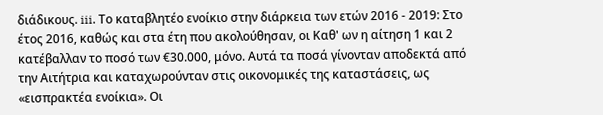διάδικους. iii. Το καταβλητέο ενοίκιο στην διάρκεια των ετών 2016 - 2019: Στο έτος 2016, καθώς και στα έτη που ακολούθησαν, οι Καθ' ων η αίτηση 1 και 2 κατέβαλλαν το ποσό των €30.000, μόνο. Αυτά τα ποσά γίνονταν αποδεκτά από την Αιτήτρια και καταχωρούνταν στις οικονομικές της καταστάσεις, ως «εισπρακτέα ενοίκια». Οι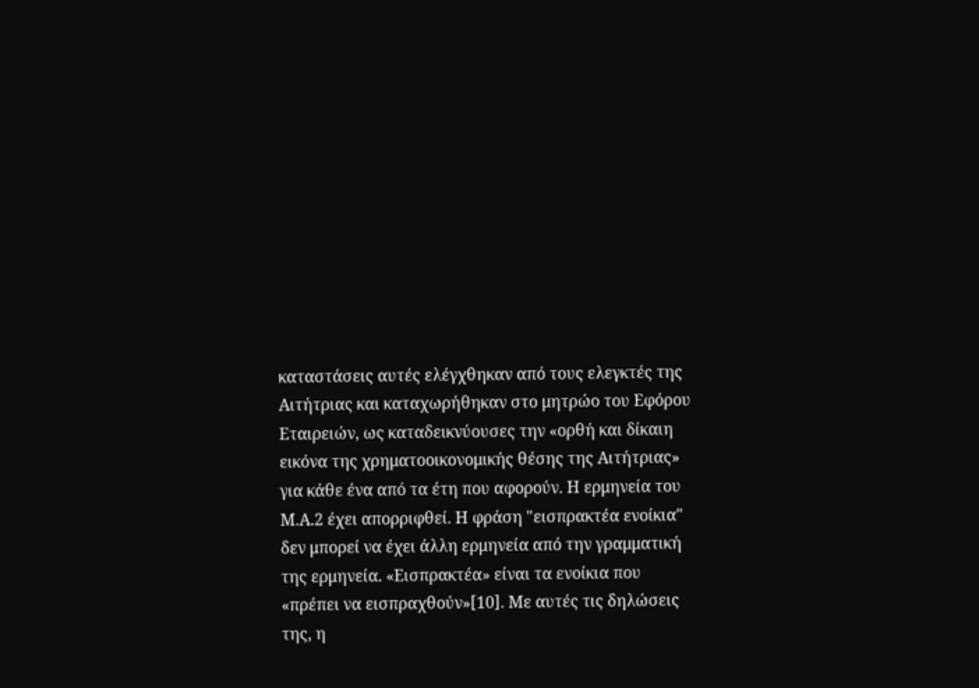καταστάσεις αυτές ελέγχθηκαν από τους ελεγκτές της Αιτήτριας και καταχωρήθηκαν στο μητρώο του Εφόρου Εταιρειών, ως καταδεικνύουσες την «ορθή και δίκαιη εικόνα της χρηματοοικονομικής θέσης της Αιτήτριας» για κάθε ένα από τα έτη που αφορούν. Η ερμηνεία του Μ.Α.2 έχει απορριφθεί. Η φράση "εισπρακτέα ενοίκια" δεν μπορεί να έχει άλλη ερμηνεία από την γραμματική της ερμηνεία. «Εισπρακτέα» είναι τα ενοίκια που «πρέπει να εισπραχθούν»[10]. Με αυτές τις δηλώσεις της, η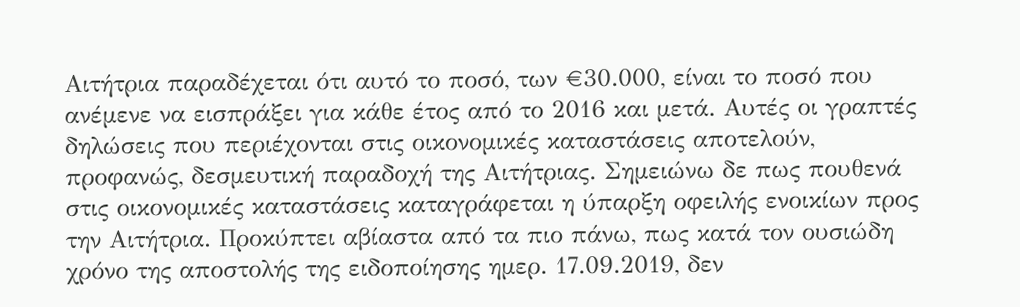Αιτήτρια παραδέχεται ότι αυτό το ποσό, των €30.000, είναι το ποσό που ανέμενε να εισπράξει για κάθε έτος από το 2016 και μετά. Αυτές οι γραπτές δηλώσεις που περιέχονται στις οικονομικές καταστάσεις αποτελούν, προφανώς, δεσμευτική παραδοχή της Αιτήτριας. Σημειώνω δε πως πουθενά στις οικονομικές καταστάσεις καταγράφεται η ύπαρξη οφειλής ενοικίων προς την Αιτήτρια. Προκύπτει αβίαστα από τα πιο πάνω, πως κατά τον ουσιώδη χρόνο της αποστολής της ειδοποίησης ημερ. 17.09.2019, δεν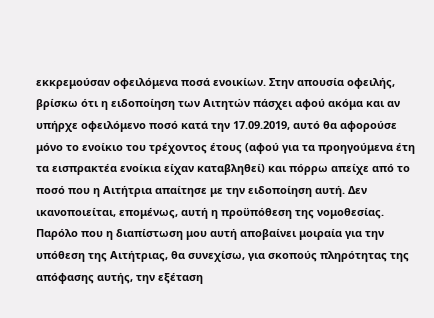εκκρεμούσαν οφειλόμενα ποσά ενοικίων. Στην απουσία οφειλής, βρίσκω ότι η ειδοποίηση των Αιτητών πάσχει αφού ακόμα και αν υπήρχε οφειλόμενο ποσό κατά την 17.09.2019, αυτό θα αφορούσε μόνο το ενοίκιο του τρέχοντος έτους (αφού για τα προηγούμενα έτη τα εισπρακτέα ενοίκια είχαν καταβληθεί) και πόρρω απείχε από το ποσό που η Αιτήτρια απαίτησε με την ειδοποίηση αυτή. Δεν ικανοποιείται, επομένως, αυτή η προϋπόθεση της νομοθεσίας. Παρόλο που η διαπίστωση μου αυτή αποβαίνει μοιραία για την υπόθεση της Αιτήτριας, θα συνεχίσω, για σκοπούς πληρότητας της απόφασης αυτής, την εξέταση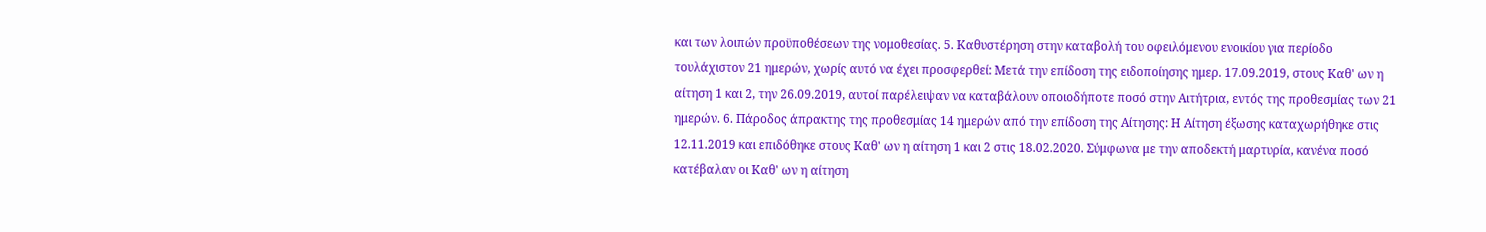και των λοιπών προϋποθέσεων της νομοθεσίας. 5. Καθυστέρηση στην καταβολή του οφειλόμενου ενοικίου για περίοδο τουλάχιστον 21 ημερών, χωρίς αυτό να έχει προσφερθεί: Μετά την επίδοση της ειδοποίησης ημερ. 17.09.2019, στους Καθ' ων η αίτηση 1 και 2, την 26.09.2019, αυτοί παρέλειψαν να καταβάλουν οποιοδήποτε ποσό στην Αιτήτρια, εντός της προθεσμίας των 21 ημερών. 6. Πάροδος άπρακτης της προθεσμίας 14 ημερών από την επίδοση της Αίτησης: Η Αίτηση έξωσης καταχωρήθηκε στις 12.11.2019 και επιδόθηκε στους Καθ' ων η αίτηση 1 και 2 στις 18.02.2020. Σύμφωνα με την αποδεκτή μαρτυρία, κανένα ποσό κατέβαλαν οι Καθ' ων η αίτηση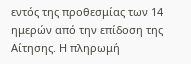εντός της προθεσμίας των 14 ημερών από την επίδοση της Αίτησης. Η πληρωμή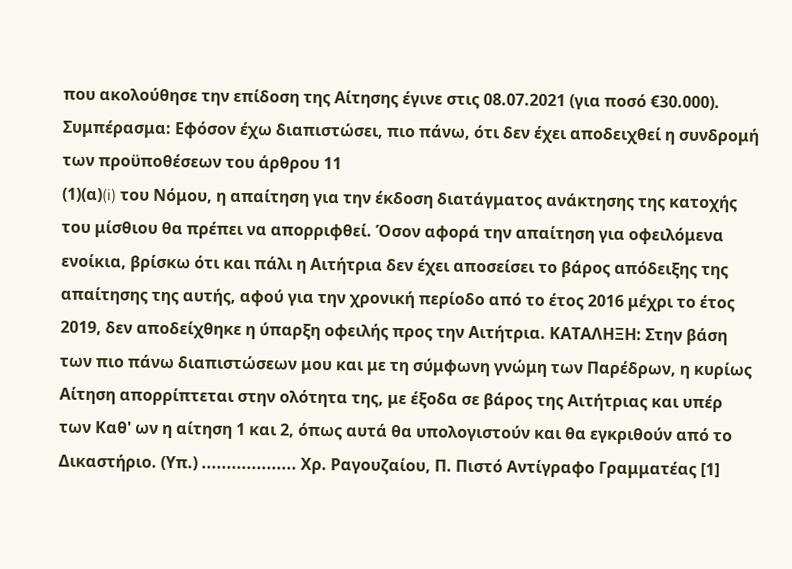που ακολούθησε την επίδοση της Αίτησης έγινε στις 08.07.2021 (για ποσό €30.000). Συμπέρασμα: Εφόσον έχω διαπιστώσει, πιο πάνω, ότι δεν έχει αποδειχθεί η συνδρομή των προϋποθέσεων του άρθρου 11
(1)(α)(i) του Νόμου, η απαίτηση για την έκδοση διατάγματος ανάκτησης της κατοχής του μίσθιου θα πρέπει να απορριφθεί. Όσον αφορά την απαίτηση για οφειλόμενα ενοίκια, βρίσκω ότι και πάλι η Αιτήτρια δεν έχει αποσείσει το βάρος απόδειξης της απαίτησης της αυτής, αφού για την χρονική περίοδο από το έτος 2016 μέχρι το έτος 2019, δεν αποδείχθηκε η ύπαρξη οφειλής προς την Αιτήτρια. ΚΑΤΑΛΗΞΗ: Στην βάση των πιο πάνω διαπιστώσεων μου και με τη σύμφωνη γνώμη των Παρέδρων, η κυρίως Αίτηση απορρίπτεται στην ολότητα της, με έξοδα σε βάρος της Αιτήτριας και υπέρ των Καθ' ων η αίτηση 1 και 2, όπως αυτά θα υπολογιστούν και θα εγκριθούν από το Δικαστήριο. (Υπ.) ................... Χρ. Ραγουζαίου, Π. Πιστό Αντίγραφο Γραμματέας [1]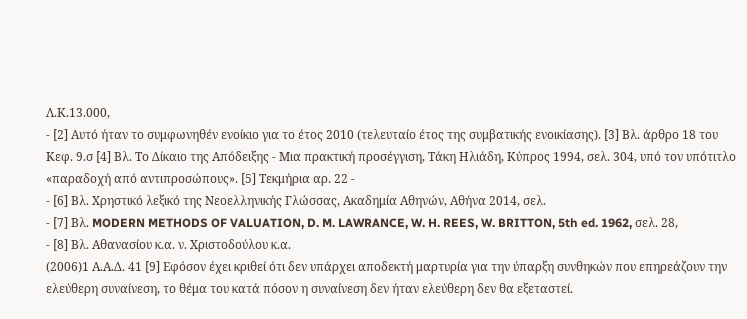Λ.Κ.13.000,
- [2] Αυτό ήταν το συμφωνηθέν ενοίκιο για το έτος 2010 (τελευταίο έτος της συμβατικής ενοικίασης). [3] Βλ. άρθρο 18 του Κεφ. 9.σ [4] Βλ. Το Δίκαιο της Απόδειξης - Μια πρακτική προσέγγιση, Τάκη Ηλιάδη, Κύπρος 1994, σελ. 304, υπό τον υπότιτλο «παραδοχή από αντιπροσώπους». [5] Τεκμήρια αρ. 22 -
- [6] Βλ. Χρηστικό λεξικό της Νεοελληνικής Γλώσσας, Ακαδημία Αθηνών, Αθήνα 2014, σελ.
- [7] Βλ. MODERN METHODS OF VALUATION, D. M. LAWRANCE, W. H. REES, W. BRITTON, 5th ed. 1962, σελ. 28,
- [8] Βλ. Αθανασίου κ.α. ν. Χριστοδούλου κ.α.
(2006)1 Α.Α.Δ. 41 [9] Εφόσον έχει κριθεί ότι δεν υπάρχει αποδεκτή μαρτυρία για την ύπαρξη συνθηκών που επηρεάζουν την ελεύθερη συναίνεση, το θέμα του κατά πόσον η συναίνεση δεν ήταν ελεύθερη δεν θα εξεταστεί.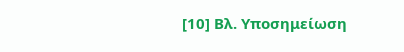[10] Βλ. Υποσημείωση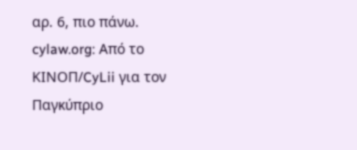αρ. 6, πιο πάνω. cylaw.org: Από το ΚΙΝOΠ/CyLii για τον Παγκύπριο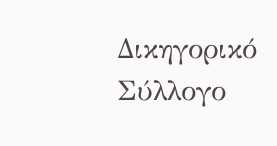Δικηγορικό Σύλλογο